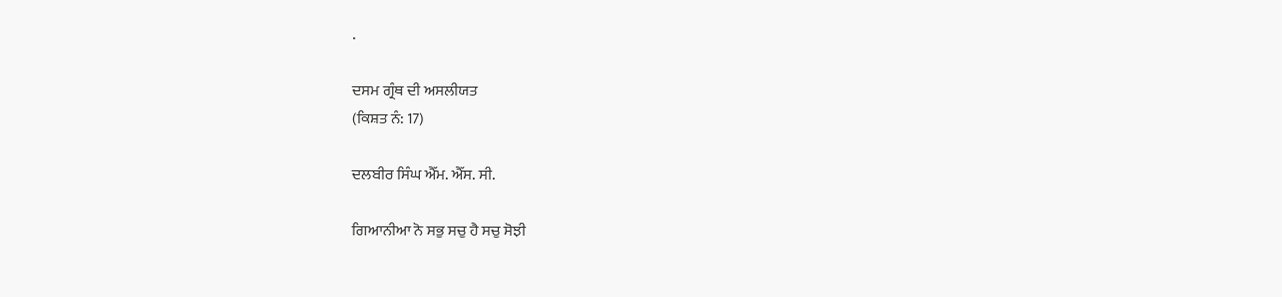.

ਦਸਮ ਗ੍ਰੰਥ ਦੀ ਅਸਲੀਯਤ
(ਕਿਸ਼ਤ ਨੰ: 17)

ਦਲਬੀਰ ਸਿੰਘ ਐੱਮ. ਐੱਸ. ਸੀ.

ਗਿਆਨੀਆ ਨੋ ਸਭੁ ਸਚੁ ਹੈ ਸਚੁ ਸੋਝੀ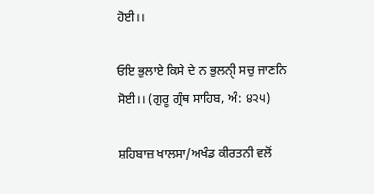ਹੋਈ।।

ਓਇ ਭੁਲਾਏ ਕਿਸੇ ਦੇ ਨ ਭੁਲਨੀੑ ਸਚੁ ਜਾਣਨਿ ਸੋਈ।। (ਗੁਰੂ ਗ੍ਰੰਥ ਸਾਹਿਬ, ਅੰ: ੪੨੫)

ਸ਼ਹਿਬਾਜ਼ ਖਾਲਸਾ/ਅਖੰਡ ਕੀਰਤਨੀ ਵਲੋਂ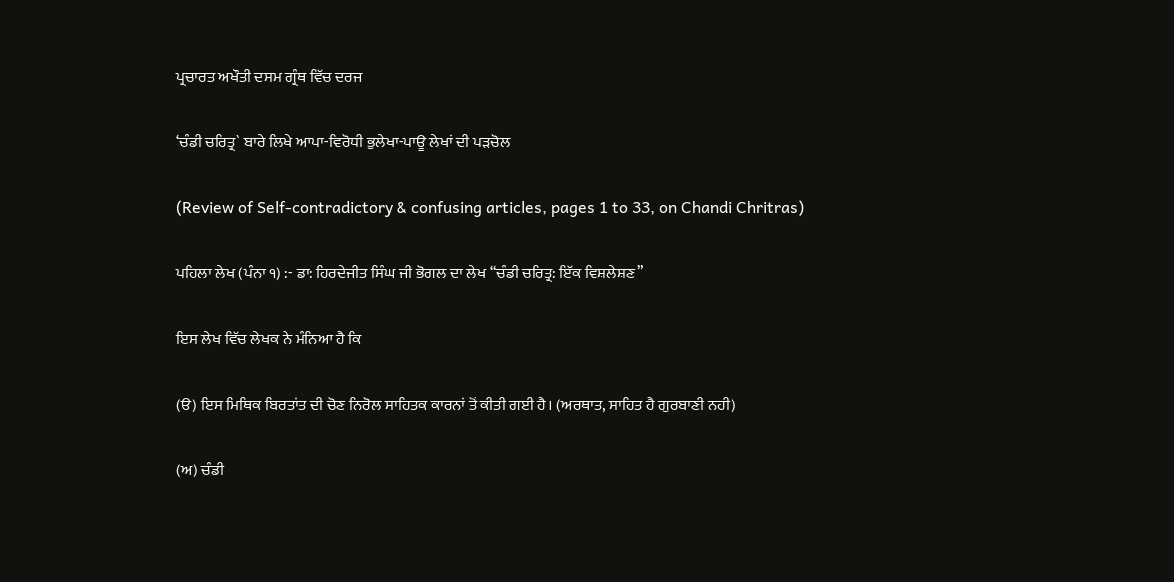ਪ੍ਰਚਾਰਤ ਅਖੌਤੀ ਦਸਮ ਗ੍ਰੰਥ ਵਿੱਚ ਦਰਜ

‘ਚੰਡੀ ਚਰਿਤ੍ਰ` ਬਾਰੇ ਲਿਖੇ ਆਪਾ-ਵਿਰੋਧੀ ਭੁਲੇਖਾ-ਪਾਊ ਲੇਖਾਂ ਦੀ ਪੜਚੋਲ

(Review of Self-contradictory & confusing articles, pages 1 to 33, on Chandi Chritras)

ਪਹਿਲਾ ਲੇਖ (ਪੰਨਾ ੧) :- ਡਾ: ਹਿਰਦੇਜੀਤ ਸਿੰਘ ਜੀ ਭੋਗਲ ਦਾ ਲੇਖ “ਚੰਡੀ ਚਰਿਤ੍ਰ: ਇੱਕ ਵਿਸ਼ਲੇਸ਼ਣ”

ਇਸ ਲੇਖ ਵਿੱਚ ਲੇਖਕ ਨੇ ਮੰਨਿਆ ਹੈ ਕਿ

(ੳ) ਇਸ ਮਿਥਿਕ ਬਿਰਤਾਂਤ ਦੀ ਚੋਣ ਨਿਰੋਲ ਸਾਹਿਤਕ ਕਾਰਨਾਂ ਤੋਂ ਕੀਤੀ ਗਈ ਹੈ। (ਅਰਥਾਤ, ਸਾਹਿਤ ਹੈ ਗੁਰਬਾਣੀ ਨਹੀ)

(ਅ) ਚੰਡੀ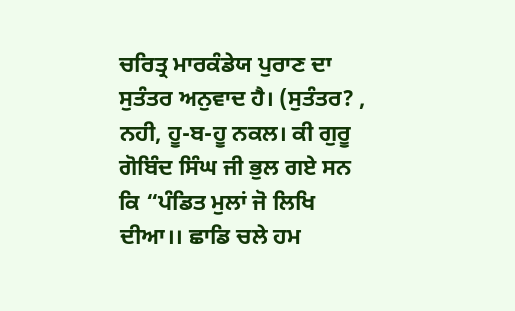ਚਰਿਤ੍ਰ ਮਾਰਕੰਡੇਯ ਪੁਰਾਣ ਦਾ ਸੁਤੰਤਰ ਅਨੁਵਾਦ ਹੈ। (ਸੁਤੰਤਰ? , ਨਹੀ, ਹੂ-ਬ-ਹੂ ਨਕਲ। ਕੀ ਗੁਰੂ ਗੋਬਿੰਦ ਸਿੰਘ ਜੀ ਭੁਲ ਗਏ ਸਨ ਕਿ “ਪੰਡਿਤ ਮੁਲਾਂ ਜੋ ਲਿਖਿ ਦੀਆ।। ਛਾਡਿ ਚਲੇ ਹਮ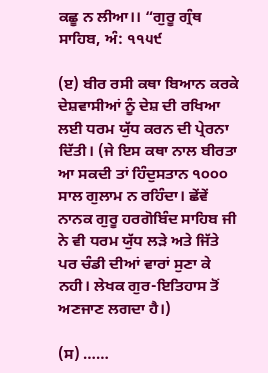ਕਛੂ ਨ ਲੀਆ।। “ਗੁਰੂ ਗ੍ਰੰਥ ਸਾਹਿਬ, ਅੰ: ੧੧੫੯

(ੲ) ਬੀਰ ਰਸੀ ਕਥਾ ਬਿਆਨ ਕਰਕੇ ਦੇਸ਼ਵਾਸੀਆਂ ਨੂੰ ਦੇਸ਼ ਦੀ ਰਖਿਆ ਲਈ ਧਰਮ ਯੁੱਧ ਕਰਨ ਦੀ ਪ੍ਰੇਰਨਾ ਦਿੱਤੀ। (ਜੇ ਇਸ ਕਥਾ ਨਾਲ ਬੀਰਤਾ ਆ ਸਕਦੀ ਤਾਂ ਹਿੰਦੁਸਤਾਨ ੧੦੦੦ ਸਾਲ ਗੁਲਾਮ ਨ ਰਹਿੰਦਾ। ਛੇਂਵੇਂ ਨਾਨਕ ਗੁਰੂ ਹਰਗੋਬਿੰਦ ਸਾਹਿਬ ਜੀ ਨੇ ਵੀ ਧਰਮ ਯੁੱਧ ਲੜੇ ਅਤੇ ਜਿੱਤੇ ਪਰ ਚੰਡੀ ਦੀਆਂ ਵਾਰਾਂ ਸੁਣਾ ਕੇ ਨਹੀ। ਲੇਖਕ ਗੁਰ-ਇਤਿਹਾਸ ਤੋਂ ਅਣਜਾਣ ਲਗਦਾ ਹੈ।)

(ਸ) ……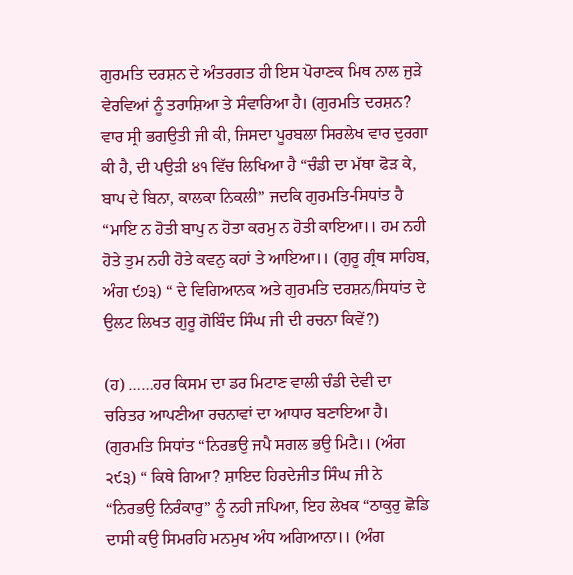ਗੁਰਮਤਿ ਦਰਸ਼ਨ ਦੇ ਅੰਤਰਗਤ ਹੀ ਇਸ ਪੋਰਾਣਕ ਮਿਥ ਨਾਲ ਜੁੜੇ ਵੇਰਵਿਆਂ ਨੂੰ ਤਰਾਸ਼ਿਆ ਤੇ ਸੰਵਾਰਿਆ ਹੈ। (ਗੁਰਮਤਿ ਦਰਸ਼ਨ? ਵਾਰ ਸ੍ਰੀ ਭਗਉਤੀ ਜੀ ਕੀ, ਜਿਸਦਾ ਪੂਰਬਲਾ ਸਿਰਲੇਖ ਵਾਰ ਦੁਰਗਾ ਕੀ ਹੈ, ਦੀ ਪਉੜੀ ੪੧ ਵਿੱਚ ਲਿਖਿਆ ਹੈ “ਚੰਡੀ ਦਾ ਮੱਥਾ ਫੋੜ ਕੇ, ਬਾਪ ਦੇ ਬਿਨਾ, ਕਾਲਕਾ ਨਿਕਲੀ” ਜਦਕਿ ਗੁਰਮਤਿ-ਸਿਧਾਂਤ ਹੈ “ਮਾਇ ਨ ਹੋਤੀ ਬਾਪੁ ਨ ਹੋਤਾ ਕਰਮੁ ਨ ਹੋਤੀ ਕਾਇਆ।। ਹਮ ਨਹੀ ਹੋਤੇ ਤੁਮ ਨਹੀ ਹੋਤੇ ਕਵਨੁ ਕਹਾਂ ਤੇ ਆਇਆ।। (ਗੁਰੂ ਗ੍ਰੰਥ ਸਾਹਿਬ, ਅੰਗ ੯੭੩) “ ਦੇ ਵਿਗਿਆਨਕ ਅਤੇ ਗੁਰਮਤਿ ਦਰਸ਼ਨ/ਸਿਧਾਂਤ ਦੇ ਉਲਟ ਲਿਖਤ ਗੁਰੂ ਗੋਬਿੰਦ ਸਿੰਘ ਜੀ ਦੀ ਰਚਨਾ ਕਿਵੇਂ?)

(ਹ) ……ਹਰ ਕਿਸਮ ਦਾ ਡਰ ਮਿਟਾਣ ਵਾਲੀ ਚੰਡੀ ਦੇਵੀ ਦਾ ਚਰਿਤਰ ਆਪਣੀਆ ਰਚਨਾਵਾਂ ਦਾ ਆਧਾਰ ਬਣਾਇਆ ਹੈ। (ਗੁਰਮਤਿ ਸਿਧਾਂਤ “ਨਿਰਭਉ ਜਪੈ ਸਗਲ ਭਉ ਮਿਟੈ।। (ਅੰਗ ੨੯੩) “ ਕਿਥੇ ਗਿਆ? ਸ਼ਾਇਦ ਹਿਰਦੇਜੀਤ ਸਿੰਘ ਜੀ ਨੇ “ਨਿਰਭਉ ਨਿਰੰਕਾਰੁ” ਨੂੰ ਨਹੀ ਜਪਿਆ, ਇਹ ਲੇਖਕ “ਠਾਕੁਰੁ ਛੋਡਿ ਦਾਸੀ ਕਉ ਸਿਮਰਹਿ ਮਨਮੁਖ ਅੰਧ ਅਗਿਆਨਾ।। (ਅੰਗ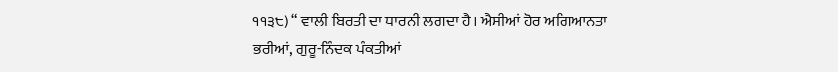੧੧੩੮) “ ਵਾਲੀ ਬਿਰਤੀ ਦਾ ਧਾਰਨੀ ਲਗਦਾ ਹੈ। ਐਸੀਆਂ ਹੋਰ ਅਗਿਆਨਤਾ ਭਰੀਆਂ, ਗੁਰੂ-ਨਿੰਦਕ ਪੰਕਤੀਆਂ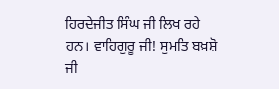ਹਿਰਦੇਜੀਤ ਸਿੰਘ ਜੀ ਲਿਖ ਰਹੇ ਹਨ। ਵਾਹਿਗੁਰੂ ਜੀ! ਸੁਮਤਿ ਬਖ਼ਸ਼ੋ ਜੀ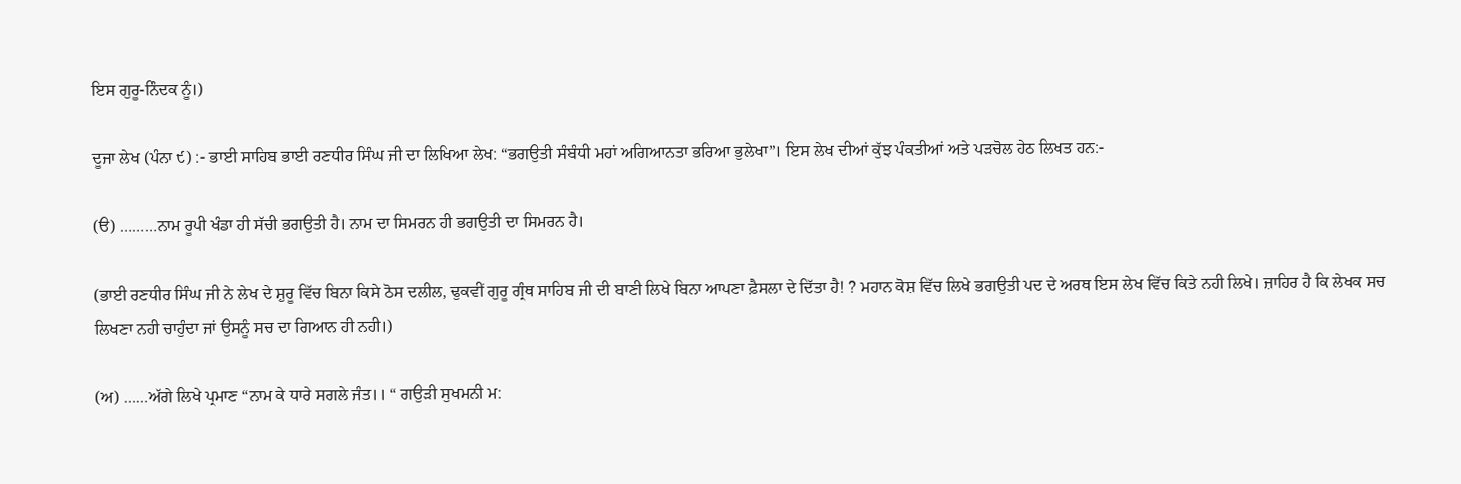ਇਸ ਗੁਰੂ-ਨਿੰਦਕ ਨੂੰ।)

ਦੂਜਾ ਲੇਖ (ਪੰਨਾ ੯) :- ਭਾਈ ਸਾਹਿਬ ਭਾਈ ਰਣਧੀਰ ਸਿੰਘ ਜੀ ਦਾ ਲਿਖਿਆ ਲੇਖ: “ਭਗਉਤੀ ਸੰਬੰਧੀ ਮਹਾਂ ਅਗਿਆਨਤਾ ਭਰਿਆ ਭੁਲੇਖਾ”। ਇਸ ਲੇਖ ਦੀਆਂ ਕੁੱਝ ਪੰਕਤੀਆਂ ਅਤੇ ਪੜਚੋਲ ਹੇਠ ਲਿਖਤ ਹਨ:-

(ੳ) ………ਨਾਮ ਰੂਪੀ ਖੰਡਾ ਹੀ ਸੱਚੀ ਭਗਉਤੀ ਹੈ। ਨਾਮ ਦਾ ਸਿਮਰਨ ਹੀ ਭਗਉਤੀ ਦਾ ਸਿਮਰਨ ਹੈ।

(ਭਾਈ ਰਣਧੀਰ ਸਿੰਘ ਜੀ ਨੇ ਲੇਖ ਦੇ ਸ਼ੁਰੂ ਵਿੱਚ ਬਿਨਾ ਕਿਸੇ ਠੋਸ ਦਲੀਲ, ਢੁਕਵੀਂ ਗੁਰੂ ਗ੍ਰੰਥ ਸਾਹਿਬ ਜੀ ਦੀ ਬਾਣੀ ਲਿਖੇ ਬਿਨਾ ਆਪਣਾ ਫ਼ੈਸਲਾ ਦੇ ਦਿੱਤਾ ਹੈ! ? ਮਹਾਨ ਕੋਸ਼ ਵਿੱਚ ਲਿਖੇ ਭਗਉਤੀ ਪਦ ਦੇ ਅਰਥ ਇਸ ਲੇਖ ਵਿੱਚ ਕਿਤੇ ਨਹੀ ਲਿਖੇ। ਜ਼ਾਹਿਰ ਹੈ ਕਿ ਲੇਖਕ ਸਚ ਲਿਖਣਾ ਨਹੀ ਚਾਹੁੰਦਾ ਜਾਂ ਉਸਨੂੰ ਸਚ ਦਾ ਗਿਆਨ ਹੀ ਨਹੀ।)

(ਅ) ……ਅੱਗੇ ਲਿਖੇ ਪ੍ਰਮਾਣ “ਨਾਮ ਕੇ ਧਾਰੇ ਸਗਲੇ ਜੰਤ।। “ ਗਉੜੀ ਸੁਖਮਨੀ ਮ: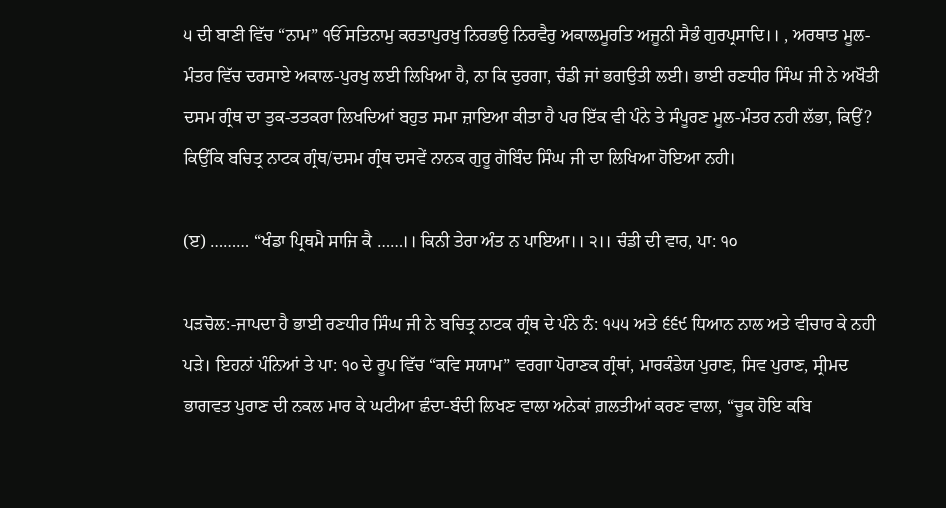੫ ਦੀ ਬਾਣੀ ਵਿੱਚ “ਨਾਮ” ੴ ਸਤਿਨਾਮੁ ਕਰਤਾਪੁਰਖੁ ਨਿਰਭਉ ਨਿਰਵੈਰੁ ਅਕਾਲਮੂਰਤਿ ਅਜੂਨੀ ਸੈਭੰ ਗੁਰਪ੍ਰਸਾਦਿ।। , ਅਰਥਾਤ ਮੂਲ-ਮੰਤਰ ਵਿੱਚ ਦਰਸਾਏ ਅਕਾਲ-ਪੁਰਖੁ ਲਈ ਲਿਖਿਆ ਹੈ, ਨਾ ਕਿ ਦੁਰਗਾ, ਚੰਡੀ ਜਾਂ ਭਗਉਤੀ ਲਈ। ਭਾਈ ਰਣਧੀਰ ਸਿੰਘ ਜੀ ਨੇ ਅਖੌਤੀ ਦਸਮ ਗ੍ਰੰਥ ਦਾ ਤੁਕ-ਤਤਕਰਾ ਲਿਖਦਿਆਂ ਬਹੁਤ ਸਮਾ ਜ਼ਾਇਆ ਕੀਤਾ ਹੈ ਪਰ ਇੱਕ ਵੀ ਪੰਨੇ ਤੇ ਸੰਪੂਰਣ ਮੂਲ-ਮੰਤਰ ਨਹੀ ਲੱਭਾ, ਕਿਉਂ? ਕਿਉਂਕਿ ਬਚਿਤ੍ਰ ਨਾਟਕ ਗ੍ਰੰਥ/ਦਸਮ ਗ੍ਰੰਥ ਦਸਵੇਂ ਨਾਨਕ ਗੁਰੂ ਗੋਬਿੰਦ ਸਿੰਘ ਜੀ ਦਾ ਲਿਖਿਆ ਹੋਇਆ ਨਹੀ।

(ੲ) ……… “ਖੰਡਾ ਪ੍ਰਿਥਮੈ ਸਾਜਿ ਕੈ ……।। ਕਿਨੀ ਤੇਰਾ ਅੰਤ ਨ ਪਾਇਆ।। ੨।। ਚੰਡੀ ਦੀ ਵਾਰ, ਪਾ: ੧੦

ਪੜਚੋਲ:-ਜਾਪਦਾ ਹੈ ਭਾਈ ਰਣਧੀਰ ਸਿੰਘ ਜੀ ਨੇ ਬਚਿਤ੍ਰ ਨਾਟਕ ਗ੍ਰੰਥ ਦੇ ਪੰਨੇ ਨੰ: ੧੫੫ ਅਤੇ ੬੬੯ ਧਿਆਨ ਨਾਲ ਅਤੇ ਵੀਚਾਰ ਕੇ ਨਹੀ ਪੜੇ। ਇਹਨਾਂ ਪੰਨਿਆਂ ਤੇ ਪਾ: ੧੦ ਦੇ ਰੂਪ ਵਿੱਚ “ਕਵਿ ਸਯਾਮ” ਵਰਗਾ ਪੋਰਾਣਕ ਗ੍ਰੰਥਾਂ, ਮਾਰਕੰਡੇਯ ਪੁਰਾਣ, ਸਿਵ ਪੁਰਾਣ, ਸ੍ਰੀਮਦ ਭਾਗਵਤ ਪੁਰਾਣ ਦੀ ਨਕਲ ਮਾਰ ਕੇ ਘਟੀਆ ਛੰਦਾ-ਬੰਦੀ ਲਿਖਣ ਵਾਲਾ ਅਨੇਕਾਂ ਗ਼ਲਤੀਆਂ ਕਰਣ ਵਾਲਾ, “ਚੂਕ ਹੋਇ ਕਬਿ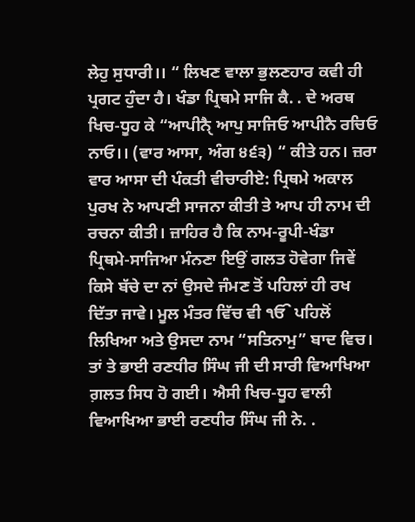ਲੇਹੁ ਸੁਧਾਰੀ।। “ ਲਿਖਣ ਵਾਲਾ ਭੁਲਣਹਾਰ ਕਵੀ ਹੀ ਪ੍ਰਗਟ ਹੁੰਦਾ ਹੈ। ਖੰਡਾ ਪ੍ਰਿਥਮੇ ਸਾਜਿ ਕੈ. . ਦੇ ਅਰਥ ਖਿਚ-ਧੂਹ ਕੇ “ਆਪੀਨੈੑ ਆਪੁ ਸਾਜਿਓ ਆਪੀਨੈ ਰਚਿਓ ਨਾਓ।। (ਵਾਰ ਆਸਾ, ਅੰਗ ੪੬੩) “ ਕੀਤੇ ਹਨ। ਜ਼ਰਾ ਵਾਰ ਆਸਾ ਦੀ ਪੰਕਤੀ ਵੀਚਾਰੀਏ: ਪ੍ਰਿਥਮੇ ਅਕਾਲ ਪੁਰਖ ਨੇ ਆਪਣੀ ਸਾਜਨਾ ਕੀਤੀ ਤੇ ਆਪ ਹੀ ਨਾਮ ਦੀ ਰਚਨਾ ਕੀਤੀ। ਜ਼ਾਹਿਰ ਹੈ ਕਿ ਨਾਮ-ਰੂਪੀ-ਖੰਡਾ ਪ੍ਰਿਥਮੇ-ਸਾਜਿਆ ਮੰਨਣਾ ਇਉਂ ਗਲਤ ਹੋਵੇਗਾ ਜਿਵੇਂ ਕਿਸੇ ਬੱਚੇ ਦਾ ਨਾਂ ਉਸਦੇ ਜੰਮਣ ਤੋਂ ਪਹਿਲਾਂ ਹੀ ਰਖ ਦਿੱਤਾ ਜਾਵੇ। ਮੂਲ ਮੰਤਰ ਵਿੱਚ ਵੀ ੴ ਪਹਿਲੋਂ ਲਿਖਿਆ ਅਤੇ ਉਸਦਾ ਨਾਮ “ਸਤਿਨਾਮੁ” ਬਾਦ ਵਿਚ। ਤਾਂ ਤੇ ਭਾਈ ਰਣਧੀਰ ਸਿੰਘ ਜੀ ਦੀ ਸਾਰੀ ਵਿਆਖਿਆ ਗ਼ਲਤ ਸਿਧ ਹੋ ਗਈ। ਐਸੀ ਖਿਚ-ਧੂਹ ਵਾਲੀ ਵਿਆਖਿਆ ਭਾਈ ਰਣਧੀਰ ਸਿੰਘ ਜੀ ਨੇ. .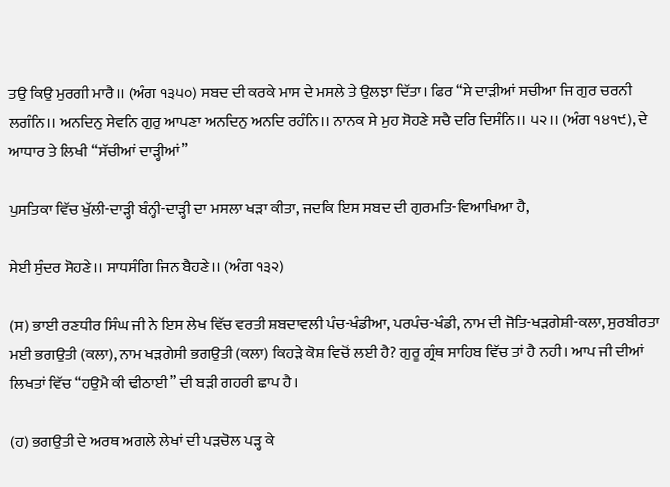ਤਉ ਕਿਉ ਮੁਰਗੀ ਮਾਰੈ।। (ਅੰਗ ੧੩੫੦) ਸਬਦ ਦੀ ਕਰਕੇ ਮਾਸ ਦੇ ਮਸਲੇ ਤੇ ਉਲਝਾ ਦਿੱਤਾ। ਫਿਰ “ਸੇ ਦਾੜੀਆਂ ਸਚੀਆ ਜਿ ਗੁਰ ਚਰਨੀ ਲਗੰਨਿ।। ਅਨਦਿਨੁ ਸੇਵਨਿ ਗੁਰੁ ਆਪਣਾ ਅਨਦਿਨੁ ਅਨਦਿ ਰਹੰਨਿ।। ਨਾਨਕ ਸੇ ਮੁਹ ਸੋਹਣੇ ਸਚੈ ਦਰਿ ਦਿਸੰਨਿ।। ੫੨।। (ਅੰਗ ੧੪੧੯), ਦੇ ਆਧਾਰ ਤੇ ਲਿਖੀ “ਸੱਚੀਆਂ ਦਾੜ੍ਹੀਆਂ”

ਪੁਸਤਿਕਾ ਵਿੱਚ ਖੁੱਲੀ-ਦਾੜ੍ਹੀ ਬੰਨ੍ਹੀ-ਦਾੜ੍ਹੀ ਦਾ ਮਸਲਾ ਖੜਾ ਕੀਤਾ, ਜਦਕਿ ਇਸ ਸਬਦ ਦੀ ਗੁਰਮਤਿ-ਵਿਆਖਿਆ ਹੈ,

ਸੇਈ ਸੁੰਦਰ ਸੋਹਣੇ।। ਸਾਧਸੰਗਿ ਜਿਨ ਬੈਹਣੇ।। (ਅੰਗ ੧੩੨)

(ਸ) ਭਾਈ ਰਣਧੀਰ ਸਿੰਘ ਜੀ ਨੇ ਇਸ ਲੇਖ ਵਿੱਚ ਵਰਤੀ ਸ਼ਬਦਾਵਲੀ ਪੰਚ-ਖੰਡੀਆ, ਪਰਪੰਚ-ਖੰਡੀ, ਨਾਮ ਦੀ ਜੋਤਿ-ਖੜਗੇਸ਼ੀ-ਕਲਾ, ਸੁਰਬੀਰਤਾ ਮਈ ਭਗਉਤੀ (ਕਲਾ), ਨਾਮ ਖੜਗੇਸੀ ਭਗਉਤੀ (ਕਲਾ) ਕਿਹੜੇ ਕੋਸ਼ ਵਿਚੋਂ ਲਈ ਹੈ? ਗੁਰੂ ਗ੍ਰੰਥ ਸਾਹਿਬ ਵਿੱਚ ਤਾਂ ਹੈ ਨਹੀ। ਆਪ ਜੀ ਦੀਆਂ ਲਿਖਤਾਂ ਵਿੱਚ “ਹਉਮੈ ਕੀ ਢੀਠਾਈ” ਦੀ ਬੜੀ ਗਹਰੀ ਛਾਪ ਹੈ।

(ਹ) ਭਗਉਤੀ ਦੇ ਅਰਥ ਅਗਲੇ ਲੇਖਾਂ ਦੀ ਪੜਚੋਲ ਪੜ੍ਹ ਕੇ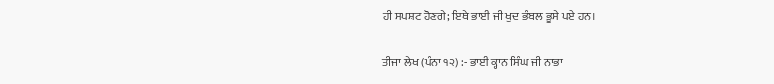ਹੀ ਸਪਸ਼ਟ ਹੋਣਗੇ; ਇਥੇ ਭਾਈ ਜੀ ਖੁਦ ਭੰਬਲ ਭੂਸੇ ਪਏ ਹਨ।

ਤੀਜਾ ਲੇਖ (ਪੰਨਾ ੧੨) :- ਭਾਈ ਕ੍ਹਾਨ ਸਿੰਘ ਜੀ ਨਾਭਾ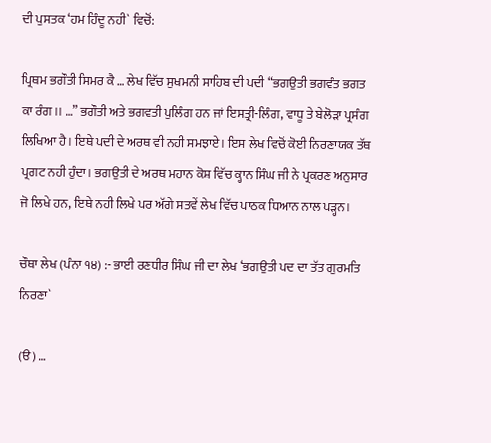ਦੀ ਪੁਸਤਕ ‘ਹਮ ਹਿੰਦੂ ਨਹੀ` ਵਿਚੋਂ:

ਪ੍ਰਿਥਮ ਭਗੌਤੀ ਸਿਮਰ ਕੈ … ਲੇਖ ਵਿੱਚ ਸੁਖਮਨੀ ਸਾਹਿਬ ਦੀ ਪਦੀ “ਭਗਉਤੀ ਭਗਵੰਤ ਭਗਤ ਕਾ ਰੰਗ।। …” ਭਗੌਤੀ ਅਤੇ ਭਗਵਤੀ ਪੁਲਿੰਗ ਹਨ ਜਾਂ ਇਸਤ੍ਰੀ-ਲਿੰਗ, ਵਾਧੂ ਤੇ ਬੇਲੋੜਾ ਪ੍ਰਸੰਗ ਲਿਖਿਆ ਹੈ। ਇਥੇ ਪਦੀ ਦੇ ਅਰਥ ਵੀ ਨਹੀ ਸਮਝਾਏ। ਇਸ ਲੇਖ ਵਿਚੋਂ ਕੋਈ ਨਿਰਣਾਯਕ ਤੱਥ ਪ੍ਰਗਟ ਨਹੀ ਹੁੰਦਾ। ਭਗਉਤੀ ਦੇ ਅਰਥ ਮਹਾਨ ਕੋਸ਼ ਵਿੱਚ ਕ੍ਹਾਨ ਸਿੰਘ ਜੀ ਨੇ ਪ੍ਰਕਰਣ ਅਨੁਸਾਰ ਜੋ ਲਿਖੇ ਹਨ, ਇਥੇ ਨਹੀ ਲਿਖੇ ਪਰ ਅੱਗੇ ਸਤਵੇਂ ਲੇਖ ਵਿੱਚ ਪਾਠਕ ਧਿਆਨ ਨਾਲ ਪੜ੍ਹਨ।

ਚੌਥਾ ਲੇਖ (ਪੰਨਾ ੧੪) :- ਭਾਈ ਰਣਧੀਰ ਸਿੰਘ ਜੀ ਦਾ ਲੇਖ ‘ਭਗਉਤੀ ਪਦ ਦਾ ਤੱਤ ਗੁਰਮਤਿ ਨਿਰਣਾ`

(ੳ) …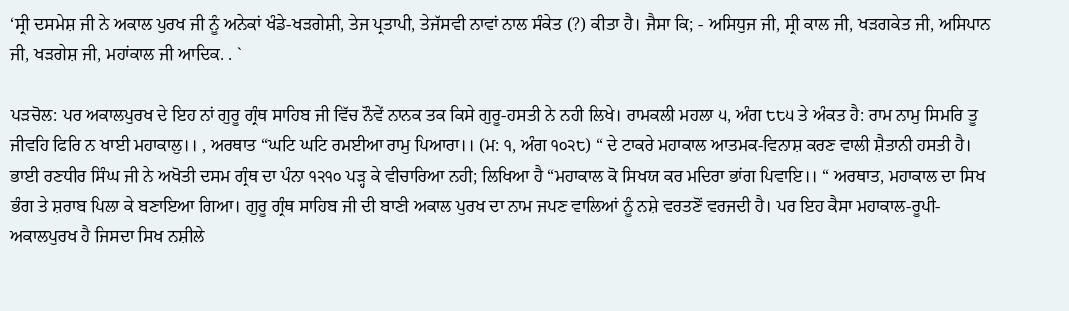‘ਸ੍ਰੀ ਦਸਮੇਸ਼ ਜੀ ਨੇ ਅਕਾਲ ਪੁਰਖ ਜੀ ਨੂੰ ਅਨੇਕਾਂ ਖੰਡੇ-ਖੜਗੇਸ਼ੀ, ਤੇਜ ਪ੍ਰਤਾਪੀ, ਤੇਜੱਸਵੀ ਨਾਵਾਂ ਨਾਲ ਸੰਕੇਤ (?) ਕੀਤਾ ਹੈ। ਜੈਸਾ ਕਿ; - ਅਸਿਧੁਜ ਜੀ, ਸ੍ਰੀ ਕਾਲ ਜੀ, ਖੜਗਕੇਤ ਜੀ, ਅਸਿਪਾਨ ਜੀ, ਖੜਗੇਸ਼ ਜੀ, ਮਹਾਂਕਾਲ ਜੀ ਆਦਿਕ. . `

ਪੜਚੋਲ: ਪਰ ਅਕਾਲਪੁਰਖ ਦੇ ਇਹ ਨਾਂ ਗੁਰੂ ਗ੍ਰੰਥ ਸਾਹਿਬ ਜੀ ਵਿੱਚ ਨੌਵੇਂ ਨਾਨਕ ਤਕ ਕਿਸੇ ਗੁਰੂ-ਹਸਤੀ ਨੇ ਨਹੀ ਲਿਖੇ। ਰਾਮਕਲੀ ਮਹਲਾ ੫, ਅੰਗ ੮੮੫ ਤੇ ਅੰਕਤ ਹੈ: ਰਾਮ ਨਾਮੁ ਸਿਮਰਿ ਤੂ ਜੀਵਹਿ ਫਿਰਿ ਨ ਖਾਈ ਮਹਾਕਾਲੁ।। , ਅਰਥਾਤ “ਘਟਿ ਘਟਿ ਰਮਈਆ ਰਾਮੁ ਪਿਆਰਾ।। (ਮ: ੧, ਅੰਗ ੧੦੨੮) “ ਦੇ ਟਾਕਰੇ ਮਹਾਕਾਲ ਆਤਮਕ-ਵਿਨਾਸ਼ ਕਰਣ ਵਾਲੀ ਸ਼ੈਤਾਨੀ ਹਸਤੀ ਹੈ। ਭਾਈ ਰਣਧੀਰ ਸਿੰਘ ਜੀ ਨੇ ਅਖੋਤੀ ਦਸਮ ਗ੍ਰੰਥ ਦਾ ਪੰਨਾ ੧੨੧੦ ਪੜ੍ਹ ਕੇ ਵੀਚਾਰਿਆ ਨਹੀ; ਲਿਖਿਆ ਹੈ “ਮਹਾਕਾਲ ਕੋ ਸਿਖਯ ਕਰ ਮਦਿਰਾ ਭਾਂਗ ਪਿਵਾਇ।। “ ਅਰਥਾਤ, ਮਹਾਕਾਲ ਦਾ ਸਿਖ ਭੰਗ ਤੇ ਸ਼ਰਾਬ ਪਿਲਾ ਕੇ ਬਣਾਇਆ ਗਿਆ। ਗੁਰੂ ਗ੍ਰੰਥ ਸਾਹਿਬ ਜੀ ਦੀ ਬਾਣੀ ਅਕਾਲ ਪੁਰਖ ਦਾ ਨਾਮ ਜਪਣ ਵਾਲਿਆਂ ਨੂੰ ਨਸ਼ੇ ਵਰਤਣੋਂ ਵਰਜਦੀ ਹੈ। ਪਰ ਇਹ ਕੈਸਾ ਮਹਾਕਾਲ-ਰੂਪੀ-ਅਕਾਲਪੁਰਖ ਹੈ ਜਿਸਦਾ ਸਿਖ ਨਸ਼ੀਲੇ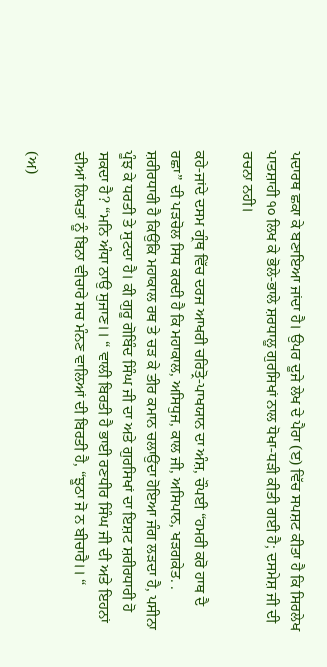ਪਦਾਰਥ ਛਕਾ ਕੇ ਬਣਾਇਆ ਜਾਂਦਾ ਹੈ। ਉਪਰ ਦੂਜੇ ਲੇਖ ਦੇ ਪੈਰਾ (ੲ) ਵਿੱਚ ਸਪਸ਼ਟ ਕੀਤਾ ਹੈ ਕਿ ਸਿਰਲੇਖ ਪਾਤਸ਼ਾਹੀ ੧੦ ਲਿਖ ਕੇ ਭੋਲੇ-ਭਾਲੇ ਸ਼ਰਧਾਲੂ ਗੁਰਸਿਖਾਂ ਨਾਲ ਧੋਖਾ-ਧੜੀ ਕੀਤੀ ਗਈ ਹੈ; ਦਸਮੇਸ਼ ਜੀ ਦੀ ਰਚਨਾ ਨਹੀ।

ਕਹੇ-ਜਾਂਦੇ ਦਸਮ ਗ੍ਰੰਥ ਵਿੱਚ ਦਰਜ ਆਖਰੀ ਚਰਿਤ੍ਰੋ-ਪਾਖਯਾਨ ਦਾ ਅੰਸ਼, ਚੌਪਈ “ਹਮਰੀ ਕਰੋ ਹਾਥ ਦੈ ਰਛਾ” ਦੀ ਪੜਚੋਲ ਸਿਧ ਕਰਦੀ ਹੈ ਕਿ ਮਹਾਕਾਲ, ਅਸਿਧੁਜ, ਕਾਲ ਜੀ, ਅਸਿਪਾਨ, ਖੜਗਕੇਤ. . ਸ਼ਰੀਰਧਾਰੀ ਹੈ ਕਿਉਂਕਿ ਮਹਾਕਾਲ ਰਥ ਤੇ ਚੜ ਕੇ ਤੀਰ ਕਮਾਨ ਚਲਾਉਂਦਾ ਹੋਇਆ ਜੰਗ ਲੜਦਾ ਹੈ, ਪਸੀਨਾ ਪੂੰਝ ਕੇ ਧਰਤੀ ਤੇ ਸੁਟਦਾ ਹੈ। ਕੀ ਗੁਰੂ ਗੋਬਿੰਦ ਸਿੰਘ ਜੀ ਦਾ ਅਤੇ ਗੁਰਸਿਖਾਂ ਦਾ ਇਸ਼ਟ ਸ਼ਰੀਰਧਾਰੀ ਹੋ ਸਕਦਾ ਹੈ? “ਮਨਿ ਅੰਧਾ ਨਾਉ ਸੁਜਾਣ।। “ ਵਾਲੀ ਬਿਰਤੀ ਹੈ ਭਾਈ ਰਣਧੀਰ ਸਿੰਘ ਜੀ ਦੀ ਅਤੇ ਇਹਨਾਂ ਦੀਆਂ ਲਿਖਤਾਂ ਨੂੰ ਬਿਨਾ ਵੀਚਾਰੇ ਸਚ ਮੰਨਣ ਵਾਲਿਆਂ ਦੀ ਬਿਰਤੀ ਹੈ, “ਝੂਠਾ ਜੋ ਨ ਬੀਚਾਰੈ।। “

(ਅ)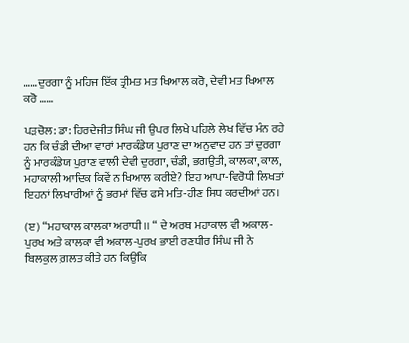……ਦੁਰਗਾ ਨੂੰ ਮਹਿਜ ਇੱਕ ਤ੍ਰੀਮਤ ਮਤ ਖਿਆਲ ਕਰੋ, ਦੇਵੀ ਮਤ ਖਿਆਲ ਕਰੋ ……

ਪੜਚੋਲ: ਡਾ: ਹਿਰਦੇਜੀਤ ਸਿੰਘ ਜੀ ਉਪਰ ਲਿਖੇ ਪਹਿਲੇ ਲੇਖ ਵਿੱਚ ਮੰਨ ਰਹੇ ਹਨ ਕਿ ਚੰਡੀ ਦੀਆ ਵਾਰਾਂ ਮਾਰਕੰਡੇਯ ਪੁਰਾਣ ਦਾ ਅਨੁਵਾਦ ਹਨ ਤਾਂ ਦੁਰਗਾ ਨੂੰ ਮਾਰਕੰਡੇਯ ਪੁਰਾਣ ਵਾਲੀ ਦੇਵੀ ਦੁਰਗਾ, ਚੰਡੀ, ਭਗਉਤੀ, ਕਾਲਕਾ, ਕਾਲ, ਮਹਾਕਾਲੀ ਆਦਿਕ ਕਿਵੇਂ ਨ ਖਿਆਲ ਕਰੀਏ? ਇਹ ਆਪਾ-ਵਿਰੋਧੀ ਲਿਖਤਾਂ ਇਹਨਾਂ ਲਿਖਾਰੀਆਂ ਨੂੰ ਭਰਮਾਂ ਵਿੱਚ ਫਸੇ ਮਤਿ-ਹੀਣ ਸਿਧ ਕਰਦੀਆਂ ਹਨ।

(ੲ) “ਮਹਾਕਾਲ ਕਾਲਕਾ ਅਰਾਧੀ।। “ ਦੇ ਅਰਥ ਮਹਾਕਾਲ ਵੀ ਅਕਾਲ-ਪੁਰਖ ਅਤੇ ਕਾਲਕਾ ਵੀ ਅਕਾਲ-ਪੁਰਖ ਭਾਈ ਰਣਧੀਰ ਸਿੰਘ ਜੀ ਨੇ ਬਿਲਕੁਲ ਗ਼ਲਤ ਕੀਤੇ ਹਨ ਕਿਉਂਕਿ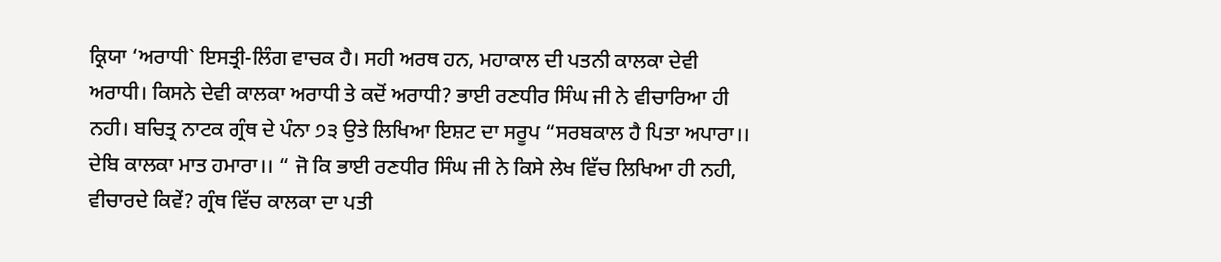ਕ੍ਰਿਯਾ ‘ਅਰਾਧੀ` ਇਸਤ੍ਰੀ-ਲਿੰਗ ਵਾਚਕ ਹੈ। ਸਹੀ ਅਰਥ ਹਨ, ਮਹਾਕਾਲ ਦੀ ਪਤਨੀ ਕਾਲਕਾ ਦੇਵੀ ਅਰਾਧੀ। ਕਿਸਨੇ ਦੇਵੀ ਕਾਲਕਾ ਅਰਾਧੀ ਤੇ ਕਦੋਂ ਅਰਾਧੀ? ਭਾਈ ਰਣਧੀਰ ਸਿੰਘ ਜੀ ਨੇ ਵੀਚਾਰਿਆ ਹੀ ਨਹੀ। ਬਚਿਤ੍ਰ ਨਾਟਕ ਗ੍ਰੰਥ ਦੇ ਪੰਨਾ ੭੩ ਉਤੇ ਲਿਖਿਆ ਇਸ਼ਟ ਦਾ ਸਰੂਪ “ਸਰਬਕਾਲ ਹੈ ਪਿਤਾ ਅਪਾਰਾ।। ਦੇਬਿ ਕਾਲਕਾ ਮਾਤ ਹਮਾਰਾ।। “ ਜੋ ਕਿ ਭਾਈ ਰਣਧੀਰ ਸਿੰਘ ਜੀ ਨੇ ਕਿਸੇ ਲੇਖ ਵਿੱਚ ਲਿਖਿਆ ਹੀ ਨਹੀ, ਵੀਚਾਰਦੇ ਕਿਵੇਂ? ਗ੍ਰੰਥ ਵਿੱਚ ਕਾਲਕਾ ਦਾ ਪਤੀ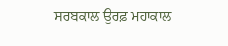ਸਰਬਕਾਲ ਉਰਫ਼ ਮਹਾਕਾਲ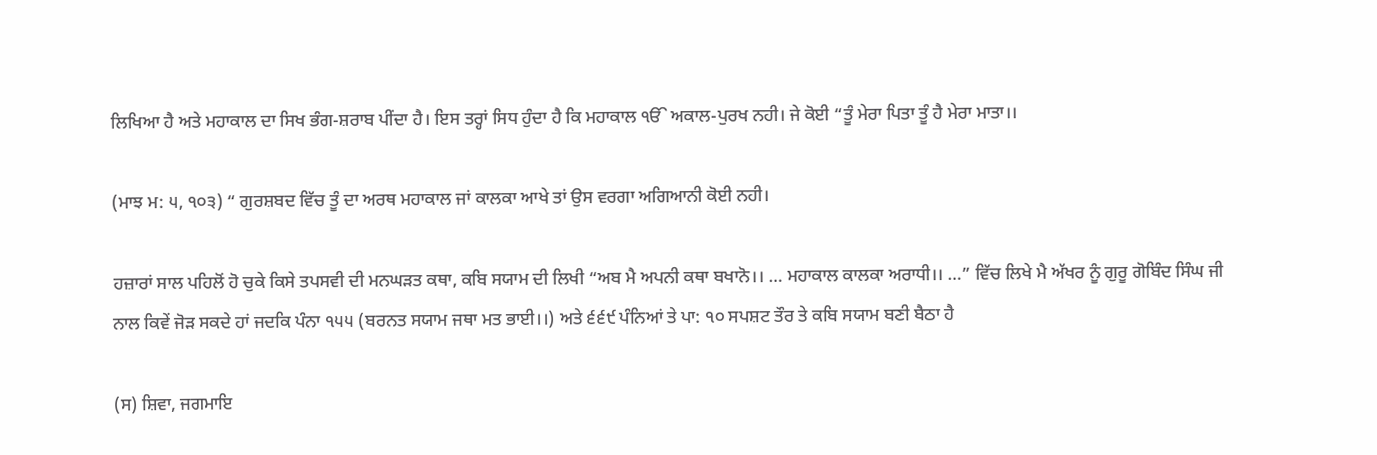ਲਿਖਿਆ ਹੈ ਅਤੇ ਮਹਾਕਾਲ ਦਾ ਸਿਖ ਭੰਗ-ਸ਼ਰਾਬ ਪੀਂਦਾ ਹੈ। ਇਸ ਤਰ੍ਹਾਂ ਸਿਧ ਹੁੰਦਾ ਹੈ ਕਿ ਮਹਾਕਾਲ ੴ ਅਕਾਲ-ਪੁਰਖ ਨਹੀ। ਜੇ ਕੋਈ “ਤੂੰ ਮੇਰਾ ਪਿਤਾ ਤੂੰ ਹੈ ਮੇਰਾ ਮਾਤਾ।।

(ਮਾਝ ਮ: ੫, ੧੦੩) “ ਗੁਰਸ਼ਬਦ ਵਿੱਚ ਤੂੰ ਦਾ ਅਰਥ ਮਹਾਕਾਲ ਜਾਂ ਕਾਲਕਾ ਆਖੇ ਤਾਂ ਉਸ ਵਰਗਾ ਅਗਿਆਨੀ ਕੋਈ ਨਹੀ।

ਹਜ਼ਾਰਾਂ ਸਾਲ ਪਹਿਲੋਂ ਹੋ ਚੁਕੇ ਕਿਸੇ ਤਪਸਵੀ ਦੀ ਮਨਘੜਤ ਕਥਾ, ਕਬਿ ਸਯਾਮ ਦੀ ਲਿਖੀ “ਅਬ ਮੈ ਅਪਨੀ ਕਥਾ ਬਖਾਨੋ।। … ਮਹਾਕਾਲ ਕਾਲਕਾ ਅਰਾਧੀ।। …” ਵਿੱਚ ਲਿਖੇ ਮੈ ਅੱਖਰ ਨੂੰ ਗੁਰੂ ਗੋਬਿੰਦ ਸਿੰਘ ਜੀ ਨਾਲ ਕਿਵੇਂ ਜੋੜ ਸਕਦੇ ਹਾਂ ਜਦਕਿ ਪੰਨਾ ੧੫੫ (ਬਰਨਤ ਸਯਾਮ ਜਥਾ ਮਤ ਭਾਈ।।) ਅਤੇ ੬੬੯ ਪੰਨਿਆਂ ਤੇ ਪਾ: ੧੦ ਸਪਸ਼ਟ ਤੌਰ ਤੇ ਕਬਿ ਸਯਾਮ ਬਣੀ ਬੈਠਾ ਹੈ

(ਸ) ਸ਼ਿਵਾ, ਜਗਮਾਇ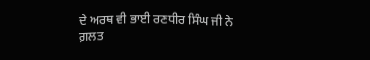ਦੇ ਅਰਥ ਵੀ ਭਾਈ ਰਣਧੀਰ ਸਿੰਘ ਜੀ ਨੇ ਗ਼ਲਤ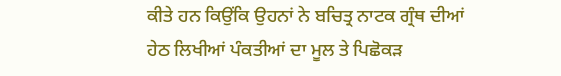ਕੀਤੇ ਹਨ ਕਿਉਂਕਿ ਉਹਨਾਂ ਨੇ ਬਚਿਤ੍ਰ ਨਾਟਕ ਗ੍ਰੰਥ ਦੀਆਂ ਹੇਠ ਲਿਖੀਆਂ ਪੰਕਤੀਆਂ ਦਾ ਮੂਲ ਤੇ ਪਿਛੋਕੜ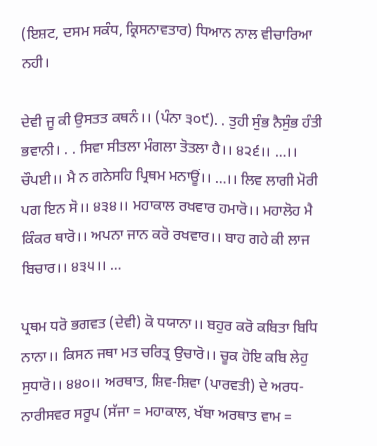(ਇਸ਼ਟ, ਦਸਮ ਸਕੰਧ, ਕ੍ਰਿਸਨਾਵਤਾਰ) ਧਿਆਨ ਨਾਲ ਵੀਚਾਰਿਆ ਨਹੀ।

ਦੇਵੀ ਜੂ ਕੀ ਉਸਤਤ ਕਥਨੰ।। (ਪੰਨਾ ੩੦੯). . ਤੁਹੀ ਸੁੰਭ ਨੈਸੁੰਭ ਹੰਤੀ ਭਵਾਨੀ। . . ਸਿਵਾ ਸੀਤਲਾ ਮੰਗਲਾ ਤੋਤਲਾ ਹੈ।। ੪੨੬।। …।। ਚੌਪਈ।। ਮੈ ਨ ਗਨੇਸਹਿ ਪ੍ਰਿਥਮ ਮਨਾਊਂ।। …।। ਲਿਵ ਲਾਗੀ ਮੋਰੀ ਪਗ ਇਨ ਸੋ।। ੪੩੪।। ਮਹਾਕਾਲ ਰਖਵਾਰ ਹਮਾਰੋ।। ਮਹਾਲੋਹ ਮੈ ਕਿੰਕਰ ਥਾਰੋ।। ਅਪਨਾ ਜਾਨ ਕਰੋ ਰਖਵਾਰ।। ਬਾਹ ਗਹੇ ਕੀ ਲਾਜ ਬਿਚਾਰ।। ੪੩੫।। …

ਪ੍ਰਥਮ ਧਰੋ ਭਗਵਤ (ਦੇਵੀ) ਕੋ ਧਯਾਨਾ।। ਬਹੁਰ ਕਰੋ ਕਬਿਤਾ ਬਿਧਿ ਨਾਨਾ।। ਕਿਸਨ ਜਥਾ ਮਤ ਚਰਿਤ੍ਰ ਉਚਾਰੋ।। ਚੂਕ ਹੋਇ ਕਬਿ ਲੇਹੁ ਸੁਧਾਰੋ।। ੪੪੦।। ਅਰਥਾਤ, ਸ਼ਿਵ-ਸ਼ਿਵਾ (ਪਾਰਵਤੀ) ਦੇ ਅਰਧ-ਨਾਰੀਸਵਰ ਸਰੂਪ (ਸੱਜਾ = ਮਹਾਕਾਲ, ਖੱਬਾ ਅਰਥਾਤ ਵਾਮ =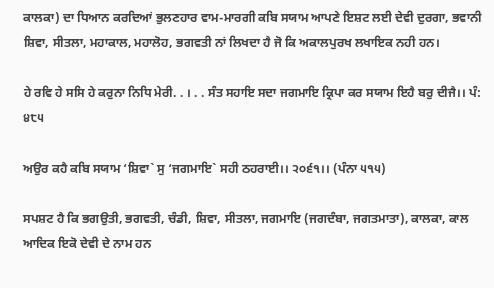ਕਾਲਕਾ) ਦਾ ਧਿਆਨ ਕਰਦਿਆਂ ਭੁਲਣਹਾਰ ਵਾਮ-ਮਾਰਗੀ ਕਬਿ ਸਯਾਮ ਆਪਣੇ ਇਸ਼ਟ ਲਈ ਦੇਵੀ ਦੁਰਗਾ, ਭਵਾਨੀ ਸ਼ਿਵਾ, ਸੀਤਲਾ, ਮਹਾਕਾਲ, ਮਹਾਲੋਹ, ਭਗਵਤੀ ਨਾਂ ਲਿਖਦਾ ਹੈ ਜੋ ਕਿ ਅਕਾਲਪੁਰਖ ਲਖਾਇਕ ਨਹੀ ਹਨ।

ਹੇ ਰਵਿ ਹੇ ਸਸਿ ਹੇ ਕਰੁਨਾ ਨਿਧਿ ਮੇਰੀ. . । . . ਸੰਤ ਸਹਾਇ ਸਦਾ ਜਗਮਾਇ ਕ੍ਰਿਪਾ ਕਰ ਸਯਾਮ ਇਹੈ ਬਰੁ ਦੀਜੈ।। ਪੰ: ੪੮੫

ਅਉਰ ਕਹੈ ਕਬਿ ਸਯਾਮ ‘ਸ਼ਿਵਾ` ਸੁ ‘ਜਗਮਾਇ` ਸਹੀ ਠਹਰਾਈ।। ੨੦੬੧।। (ਪੰਨਾ ੫੧੫)

ਸਪਸ਼ਟ ਹੈ ਕਿ ਭਗਉਤੀ, ਭਗਵਤੀ, ਚੰਡੀ, ਸ਼ਿਵਾ, ਸੀਤਲਾ, ਜਗਮਾਇ (ਜਗਦੰਬਾ, ਜਗਤਮਾਤਾ), ਕਾਲਕਾ, ਕਾਲ ਆਦਿਕ ਇਕੋ ਦੇਵੀ ਦੇ ਨਾਮ ਹਨ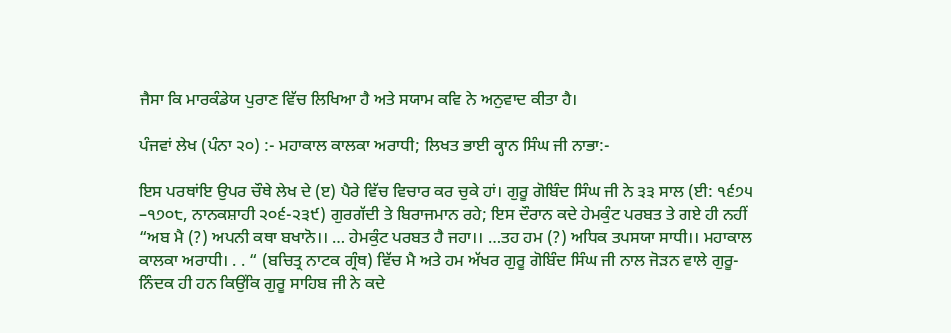ਜੈਸਾ ਕਿ ਮਾਰਕੰਡੇਯ ਪੁਰਾਣ ਵਿੱਚ ਲਿਖਿਆ ਹੈ ਅਤੇ ਸਯਾਮ ਕਵਿ ਨੇ ਅਨੁਵਾਦ ਕੀਤਾ ਹੈ।

ਪੰਜਵਾਂ ਲੇਖ (ਪੰਨਾ ੨੦) :- ਮਹਾਕਾਲ ਕਾਲਕਾ ਅਰਾਧੀ; ਲਿਖਤ ਭਾਈ ਕ੍ਹਾਨ ਸਿੰਘ ਜੀ ਨਾਭਾ:-

ਇਸ ਪਰਥਾਂਇ ਉਪਰ ਚੌਥੇ ਲੇਖ ਦੇ (ੲ) ਪੈਰੇ ਵਿੱਚ ਵਿਚਾਰ ਕਰ ਚੁਕੇ ਹਾਂ। ਗੁਰੂ ਗੋਬਿੰਦ ਸਿੰਘ ਜੀ ਨੇ ੩੩ ਸਾਲ (ਈ: ੧੬੭੫ –੧੭੦੮, ਨਾਨਕਸ਼ਾਹੀ ੨੦੬-੨੩੯) ਗੁਰਗੱਦੀ ਤੇ ਬਿਰਾਜਮਾਨ ਰਹੇ; ਇਸ ਦੌਰਾਨ ਕਦੇ ਹੇਮਕੁੰਟ ਪਰਬਤ ਤੇ ਗਏ ਹੀ ਨਹੀਂ “ਅਬ ਮੈ (?) ਅਪਨੀ ਕਥਾ ਬਖਾਨੋ।। … ਹੇਮਕੁੰਟ ਪਰਬਤ ਹੈ ਜਹਾ।। …ਤਹ ਹਮ (?) ਅਧਿਕ ਤਪਸਯਾ ਸਾਧੀ।। ਮਹਾਕਾਲ ਕਾਲਕਾ ਅਰਾਧੀ। . . “ (ਬਚਿਤ੍ਰ ਨਾਟਕ ਗ੍ਰੰਥ) ਵਿੱਚ ਮੈ ਅਤੇ ਹਮ ਅੱਖਰ ਗੁਰੂ ਗੋਬਿੰਦ ਸਿੰਘ ਜੀ ਨਾਲ ਜੋੜਨ ਵਾਲੇ ਗੁਰੂ-ਨਿੰਦਕ ਹੀ ਹਨ ਕਿਉਂਕਿ ਗੁਰੂ ਸਾਹਿਬ ਜੀ ਨੇ ਕਦੇ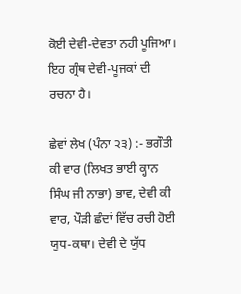ਕੋਈ ਦੇਵੀ-ਦੇਵਤਾ ਨਹੀ ਪੂਜਿਆ। ਇਹ ਗ੍ਰੰਥ ਦੇਵੀ-ਪੂਜਕਾਂ ਦੀ ਰਚਨਾ ਹੈ।

ਛੇਵਾਂ ਲੇਖ (ਪੰਨਾ ੨੩) :- ਭਗੌਤੀ ਕੀ ਵਾਰ (ਲਿਖਤ ਭਾਈ ਕ੍ਹਾਨ ਸਿੰਘ ਜੀ ਨਾਭਾ) ਭਾਵ, ਦੇਵੀ ਕੀ ਵਾਰ, ਪੌੜੀ ਛੰਦਾਂ ਵਿੱਚ ਰਚੀ ਹੋਈ ਯੁਧ-ਕਥਾ। ਦੇਵੀ ਦੇ ਯੁੱਧ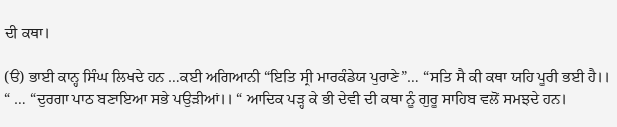ਦੀ ਕਥਾ।

(ੳ) ਭਾਈ ਕਾਨ੍ਹ ਸਿੰਘ ਲਿਖਦੇ ਹਨ …ਕਈ ਅਗਿਆਨੀ “ਇਤਿ ਸ੍ਰੀ ਮਾਰਕੰਡੇਯ ਪੁਰਾਣੇ”… “ਸਤਿ ਸੈ ਕੀ ਕਥਾ ਯਹਿ ਪੂਰੀ ਭਈ ਹੈ।। “ … “ਦੁਰਗਾ ਪਾਠ ਬਣਾਇਆ ਸਭੇ ਪਉੜੀਆਂ।। “ ਆਦਿਕ ਪੜ੍ਹ ਕੇ ਭੀ ਦੇਵੀ ਦੀ ਕਥਾ ਨੂੰ ਗੁਰੂ ਸਾਹਿਬ ਵਲੋਂ ਸਮਝਦੇ ਹਨ।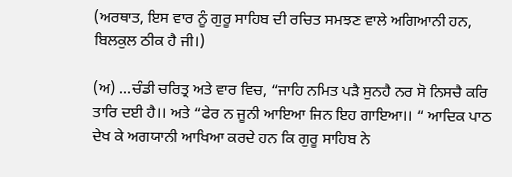(ਅਰਥਾਤ, ਇਸ ਵਾਰ ਨੂੰ ਗੁਰੂ ਸਾਹਿਬ ਦੀ ਰਚਿਤ ਸਮਝਣ ਵਾਲੇ ਅਗਿਆਨੀ ਹਨ, ਬਿਲਕੁਲ ਠੀਕ ਹੈ ਜੀ।)

(ਅ) …ਚੰਡੀ ਚਰਿਤ੍ਰ ਅਤੇ ਵਾਰ ਵਿਚ, “ਜਾਹਿ ਨਮਿਤ ਪੜੈ ਸੁਨਹੈ ਨਰ ਸੋ ਨਿਸਚੈ ਕਰਿ ਤਾਰਿ ਦਈ ਹੈ।। ਅਤੇ “ਫੇਰ ਨ ਜੂਨੀ ਆਇਆ ਜਿਨ ਇਹ ਗਾਇਆ।। “ ਆਦਿਕ ਪਾਠ ਦੇਖ ਕੇ ਅਗਯਾਨੀ ਆਖਿਆ ਕਰਦੇ ਹਨ ਕਿ ਗੁਰੂ ਸਾਹਿਬ ਨੇ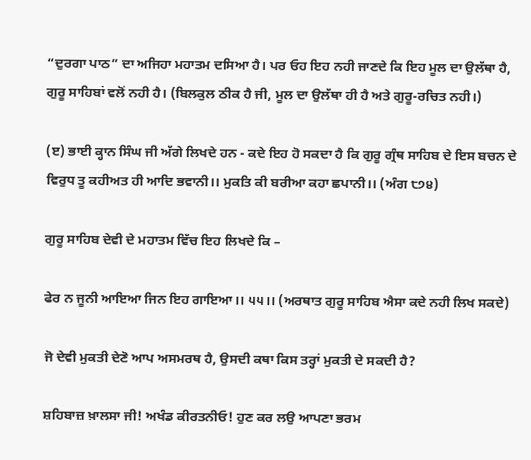“ਦੁਰਗਾ ਪਾਠ” ਦਾ ਅਜਿਹਾ ਮਹਾਤਮ ਦਸਿਆ ਹੈ। ਪਰ ਓਹ ਇਹ ਨਹੀ ਜਾਣਦੇ ਕਿ ਇਹ ਮੂਲ ਦਾ ਉਲੱਥਾ ਹੈ, ਗੁਰੂ ਸਾਹਿਬਾਂ ਵਲੋਂ ਨਹੀ ਹੈ। (ਬਿਲਕੁਲ ਠੀਕ ਹੈ ਜੀ, ਮੂਲ ਦਾ ਉਲੱਥਾ ਹੀ ਹੈ ਅਤੇ ਗੁਰੂ-ਰਚਿਤ ਨਹੀ।)

(ੲ) ਭਾਈ ਕ੍ਹਾਨ ਸਿੰਘ ਜੀ ਅੱਗੇ ਲਿਖਦੇ ਹਨ - ਕਦੇ ਇਹ ਹੋ ਸਕਦਾ ਹੈ ਕਿ ਗੁਰੂ ਗ੍ਰੰਥ ਸਾਹਿਬ ਦੇ ਇਸ ਬਚਨ ਦੇ ਵਿਰੁਧ ਤੂ ਕਹੀਅਤ ਹੀ ਆਦਿ ਭਵਾਨੀ।। ਮੁਕਤਿ ਕੀ ਬਰੀਆ ਕਹਾ ਛਪਾਨੀ।। (ਅੰਗ ੮੭੪)

ਗੁਰੂ ਸਾਹਿਬ ਦੇਵੀ ਦੇ ਮਹਾਤਮ ਵਿੱਚ ਇਹ ਲਿਖਦੇ ਕਿ –

ਫੇਰ ਨ ਜੂਨੀ ਆਇਆ ਜਿਨ ਇਹ ਗਾਇਆ।। ੫੫।। (ਅਰਥਾਤ ਗੁਰੂ ਸਾਹਿਬ ਐਸਾ ਕਦੇ ਨਹੀ ਲਿਖ ਸਕਦੇ)

ਜੋ ਦੇਵੀ ਮੁਕਤੀ ਦੇਣੋ ਆਪ ਅਸਮਰਥ ਹੈ, ਉਸਦੀ ਕਥਾ ਕਿਸ ਤਰ੍ਹਾਂ ਮੁਕਤੀ ਦੇ ਸਕਦੀ ਹੈ?

ਸ਼ਹਿਬਾਜ਼ ਖ਼ਾਲਸਾ ਜੀ! ਅਖੰਡ ਕੀਰਤਨੀਓ! ਹੁਣ ਕਰ ਲਉ ਆਪਣਾ ਭਰਮ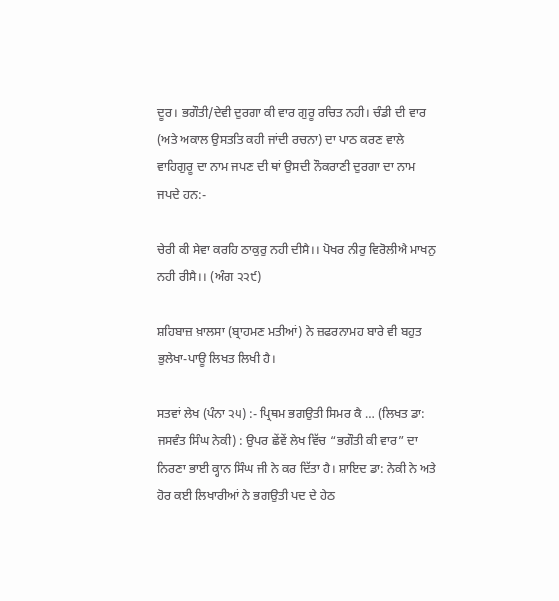ਦੂਰ। ਭਗੌਤੀ/ਦੇਵੀ ਦੁਰਗਾ ਕੀ ਵਾਰ ਗੁਰੂ ਰਚਿਤ ਨਹੀ। ਚੰਡੀ ਦੀ ਵਾਰ (ਅਤੇ ਅਕਾਲ ਉਸਤਤਿ ਕਹੀ ਜਾਂਦੀ ਰਚਨਾ) ਦਾ ਪਾਠ ਕਰਣ ਵਾਲੇ ਵਾਹਿਗੁਰੂ ਦਾ ਨਾਮ ਜਪਣ ਦੀ ਥਾਂ ਉਸਦੀ ਨੌਕਰਾਣੀ ਦੁਰਗਾ ਦਾ ਨਾਮ ਜਪਦੇ ਹਨ:-

ਚੇਰੀ ਕੀ ਸੇਵਾ ਕਰਹਿ ਠਾਕੁਰੁ ਨਹੀ ਦੀਸੈ।। ਪੋਖਰ ਨੀਰੁ ਵਿਰੋਲੀਐ ਮਾਖਨੁ ਨਹੀ ਰੀਸੈ।। (ਅੰਗ ੨੨੯)

ਸ਼ਹਿਬਾਜ਼ ਖ਼ਾਲਸਾ (ਬ੍ਰਾਹਮਣ ਮਤੀਆਂ) ਨੇ ਜ਼ਫਰਨਾਮਹ ਬਾਰੇ ਵੀ ਬਹੁਤ ਭੁਲੇਖਾ-ਪਾਊ ਲਿਖਤ ਲਿਖੀ ਹੈ।

ਸਤਵਾਂ ਲੇਖ (ਪੰਨਾ ੨੫) :- ਪ੍ਰਿਥਮ ਭਗਉਤੀ ਸਿਮਰ ਕੈ … (ਲਿਖਤ ਡਾ: ਜਸਵੰਤ ਸਿੰਘ ਨੇਕੀ) : ਉਪਰ ਛੇਂਵੇਂ ਲੇਖ ਵਿੱਚ “ਭਗੌਤੀ ਕੀ ਵਾਰ” ਦਾ ਨਿਰਣਾ ਭਾਈ ਕ੍ਹਾਨ ਸਿੰਘ ਜੀ ਨੇ ਕਰ ਦਿੱਤਾ ਹੈ। ਸ਼ਾਇਦ ਡਾ: ਨੇਕੀ ਨੇ ਅਤੇ ਹੋਰ ਕਈ ਲਿਖਾਰੀਆਂ ਨੇ ਭਗਉਤੀ ਪਦ ਦੇ ਹੇਠ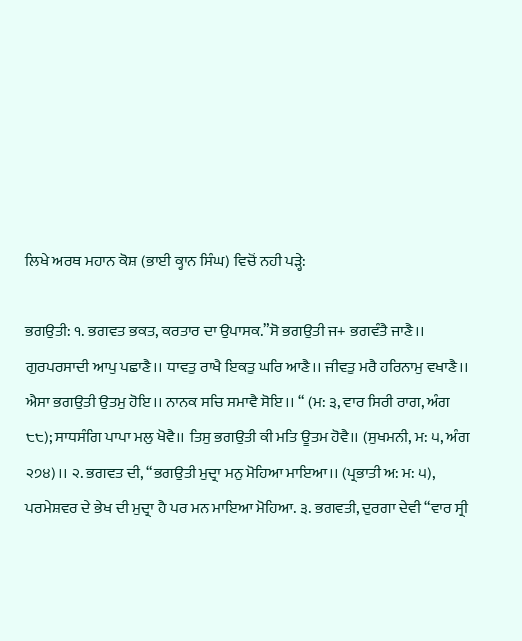ਲਿਖੇ ਅਰਥ ਮਹਾਨ ਕੋਸ਼ (ਭਾਈ ਕ੍ਹਾਨ ਸਿੰਘ) ਵਿਚੋਂ ਨਹੀ ਪੜ੍ਹੇ:

ਭਗਉਤੀ: ੧. ਭਗਵਤ ਭਕਤ, ਕਰਤਾਰ ਦਾ ਉਪਾਸਕ.”ਸੋ ਭਗਉਤੀ ਜ+ ਭਗਵੰਤੈ ਜਾਣੈ।। ਗੁਰਪਰਸਾਦੀ ਆਪੁ ਪਛਾਣੈ।। ਧਾਵਤੁ ਰਾਖੈ ਇਕਤੁ ਘਰਿ ਆਣੈ।। ਜੀਵਤੁ ਮਰੈ ਹਰਿਨਾਮੁ ਵਖਾਣੈ।। ਐਸਾ ਭਗਉਤੀ ਉਤਮੁ ਹੋਇ।। ਨਾਨਕ ਸਚਿ ਸਮਾਵੈ ਸੋਇ।। “ (ਮ: ੩, ਵਾਰ ਸਿਰੀ ਰਾਗ, ਅੰਗ ੮੮); ਸਾਧਸੰਗਿ ਪਾਪਾ ਮਲੁ ਖੋਵੈ।। ਤਿਸੁ ਭਗਉਤੀ ਕੀ ਮਤਿ ਊਤਮ ਹੋਵੈ।। (ਸੁਖਮਨੀ, ਮ: ੫, ਅੰਗ ੨੭੪)।। ੨. ਭਗਵਤ ਦੀ, “ਭਗਉਤੀ ਮੁਦ੍ਰਾ ਮਨੁ ਮੋਹਿਆ ਮਾਇਆ।। (ਪ੍ਰਭਾਤੀ ਅ: ਮ: ੫), ਪਰਮੇਸ਼ਵਰ ਦੇ ਭੇਖ ਦੀ ਮੁਦ੍ਰਾ ਹੈ ਪਰ ਮਨ ਮਾਇਆ ਮੋਹਿਆ. ੩. ਭਗਵਤੀ, ਦੁਰਗਾ ਦੇਵੀ “ਵਾਰ ਸ੍ਰੀ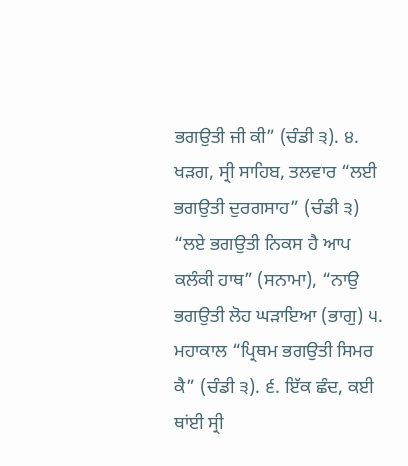ਭਗਉਤੀ ਜੀ ਕੀ” (ਚੰਡੀ ੩). ੪. ਖੜਗ, ਸ੍ਰੀ ਸਾਹਿਬ, ਤਲਵਾਰ “ਲਈ ਭਗਉਤੀ ਦੁਰਗਸਾਹ” (ਚੰਡੀ ੩) “ਲਏ ਭਗਉਤੀ ਨਿਕਸ ਹੈ ਆਪ ਕਲੰਕੀ ਹਾਥ” (ਸਨਾਮਾ), “ਨਾਉ ਭਗਉਤੀ ਲੋਹ ਘੜਾਇਆ (ਭਾਗੁ) ੫. ਮਹਾਕਾਲ “ਪ੍ਰਿਥਮ ਭਗਉਤੀ ਸਿਮਰ ਕੈ” (ਚੰਡੀ ੩). ੬. ਇੱਕ ਛੰਦ, ਕਈ ਥਾਂਈ ਸ੍ਰੀ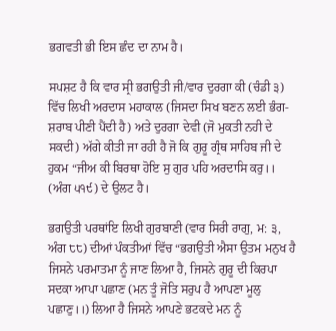ਭਗਵਤੀ ਭੀ ਇਸ ਛੰਦ ਦਾ ਨਾਮ ਹੈ।

ਸਪਸ਼ਟ ਹੈ ਕਿ ਵਾਰ ਸ੍ਰੀ ਭਗਉਤੀ ਜੀ/ਵਾਰ ਦੁਰਗਾ ਕੀ (ਚੰਡੀ ੩) ਵਿੱਚ ਲਿਖੀ ਅਰਦਾਸ ਮਹਾਕਾਲ (ਜਿਸਦਾ ਸਿਖ ਬਣਨ ਲਈ ਭੰਗ-ਸ਼ਰਾਬ ਪੀਣੀ ਪੈਂਦੀ ਹੈ) ਅਤੇ ਦੁਰਗਾ ਦੇਵੀ (ਜੋ ਮੁਕਤੀ ਨਹੀ ਦੇ ਸਕਦੀ) ਅੱਗੇ ਕੀਤੀ ਜਾ ਰਹੀ ਹੈ ਜੋ ਕਿ ਗੁਰੂ ਗ੍ਰੰਥ ਸਾਹਿਬ ਜੀ ਦੇ ਹੁਕਮ “ਜੀਅ ਕੀ ਬਿਰਥਾ ਹੋਇ ਸੁ ਗੁਰ ਪਹਿ ਅਰਦਾਸਿ ਕਰੁ।। (ਅੰਗ ੫੧੯) ਦੇ ਉਲਟ ਹੈ।

ਭਗਉਤੀ ਪਰਥਾਂਇ ਲਿਖੀ ਗੁਰਬਾਣੀ (ਵਾਰ ਸਿਰੀ ਰਾਗੁ, ਮ: ੩, ਅੰਗ ੮੮) ਦੀਆਂ ਪੰਕਤੀਆਂ ਵਿੱਚ “ਭਗਉਤੀ ਐਸਾ ਉਤਮ ਮਨੁਖ ਹੈ ਜਿਸਨੇ ਪਰਮਾਤਮਾ ਨੂੰ ਜਾਣ ਲਿਆ ਹੈ, ਜਿਸਨੇ ਗੁਰੂ ਦੀ ਕਿਰਪਾ ਸਦਕਾ ਆਪਾ ਪਛਾਣ (ਮਨ ਤੂੰ ਜੋਤਿ ਸਰੁਪ ਹੈ ਆਪਣਾ ਮੂਲੁ ਪਛਾਣੁ।।) ਲਿਆ ਹੈ ਜਿਸਨੇ ਆਪਣੇ ਭਟਕਦੇ ਮਨ ਨੂੰ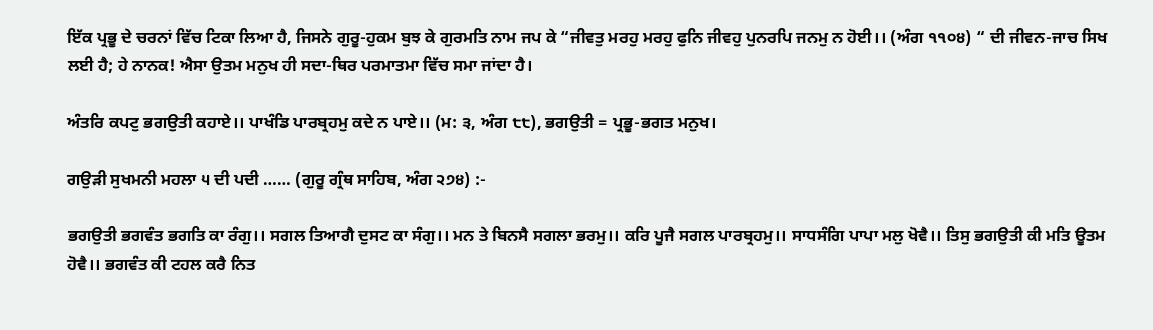ਇੱਕ ਪ੍ਰਭੂ ਦੇ ਚਰਨਾਂ ਵਿੱਚ ਟਿਕਾ ਲਿਆ ਹੈ, ਜਿਸਨੇ ਗੁਰੂ-ਹੁਕਮ ਬੁਝ ਕੇ ਗੁਰਮਤਿ ਨਾਮ ਜਪ ਕੇ “ਜੀਵਤੁ ਮਰਹੁ ਮਰਹੁ ਫੁਨਿ ਜੀਵਹੁ ਪੁਨਰਪਿ ਜਨਮੁ ਨ ਹੋਈ।। (ਅੰਗ ੧੧੦੪) “ ਦੀ ਜੀਵਨ-ਜਾਚ ਸਿਖ ਲਈ ਹੈ; ਹੇ ਨਾਨਕ! ਐਸਾ ਉਤਮ ਮਨੁਖ ਹੀ ਸਦਾ-ਥਿਰ ਪਰਮਾਤਮਾ ਵਿੱਚ ਸਮਾ ਜਾਂਦਾ ਹੈ।

ਅੰਤਰਿ ਕਪਟੁ ਭਗਉਤੀ ਕਹਾਏ।। ਪਾਖੰਡਿ ਪਾਰਬ੍ਰਹਮੁ ਕਦੇ ਨ ਪਾਏ।। (ਮ: ੩, ਅੰਗ ੮੮), ਭਗਉਤੀ = ਪ੍ਰਭੂ-ਭਗਤ ਮਨੁਖ।

ਗਉੜੀ ਸੁਖਮਨੀ ਮਹਲਾ ੫ ਦੀ ਪਦੀ …… (ਗੁਰੂ ਗ੍ਰੰਥ ਸਾਹਿਬ, ਅੰਗ ੨੭੪) :-

ਭਗਉਤੀ ਭਗਵੰਤ ਭਗਤਿ ਕਾ ਰੰਗੁ।। ਸਗਲ ਤਿਆਗੈ ਦੁਸਟ ਕਾ ਸੰਗੁ।। ਮਨ ਤੇ ਬਿਨਸੈ ਸਗਲਾ ਭਰਮੁ।। ਕਰਿ ਪੂਜੈ ਸਗਲ ਪਾਰਬ੍ਰਹਮੁ।। ਸਾਧਸੰਗਿ ਪਾਪਾ ਮਲੁ ਖੋਵੈ।। ਤਿਸੁ ਭਗਉਤੀ ਕੀ ਮਤਿ ਊਤਮ ਹੋਵੈ।। ਭਗਵੰਤ ਕੀ ਟਹਲ ਕਰੈ ਨਿਤ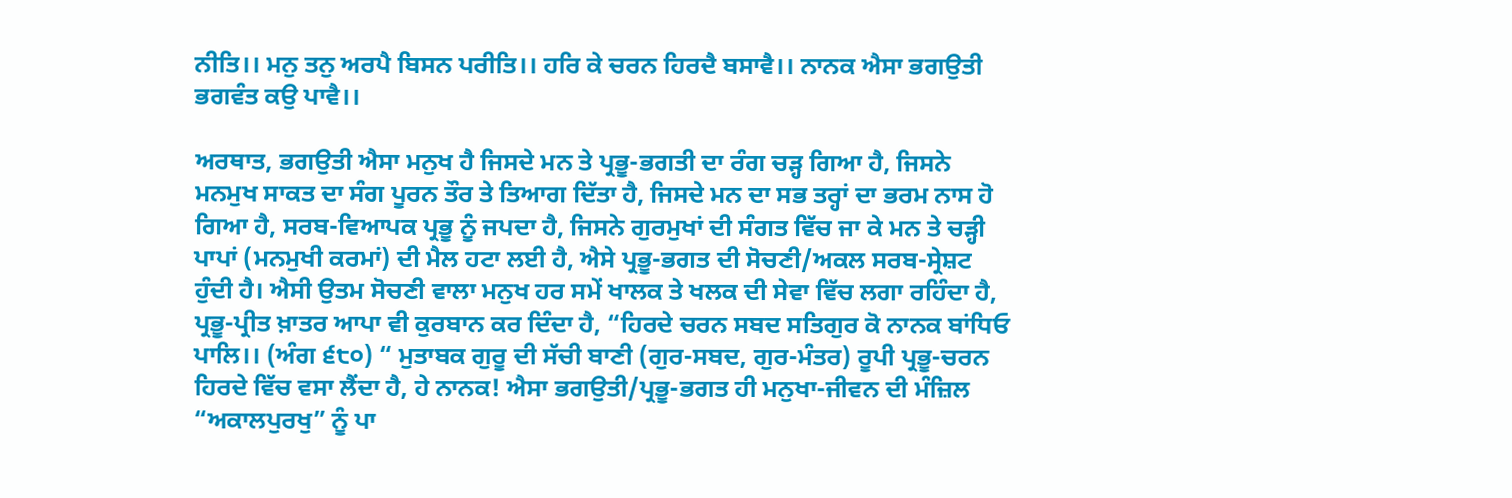ਨੀਤਿ।। ਮਨੁ ਤਨੁ ਅਰਪੈ ਬਿਸਨ ਪਰੀਤਿ।। ਹਰਿ ਕੇ ਚਰਨ ਹਿਰਦੈ ਬਸਾਵੈ।। ਨਾਨਕ ਐਸਾ ਭਗਉਤੀ ਭਗਵੰਤ ਕਉ ਪਾਵੈ।।

ਅਰਥਾਤ, ਭਗਉਤੀ ਐਸਾ ਮਨੁਖ ਹੈ ਜਿਸਦੇ ਮਨ ਤੇ ਪ੍ਰਭੂ-ਭਗਤੀ ਦਾ ਰੰਗ ਚੜ੍ਹ ਗਿਆ ਹੈ, ਜਿਸਨੇ ਮਨਮੁਖ ਸਾਕਤ ਦਾ ਸੰਗ ਪੂਰਨ ਤੌਰ ਤੇ ਤਿਆਗ ਦਿੱਤਾ ਹੈ, ਜਿਸਦੇ ਮਨ ਦਾ ਸਭ ਤਰ੍ਹਾਂ ਦਾ ਭਰਮ ਨਾਸ ਹੋ ਗਿਆ ਹੈ, ਸਰਬ-ਵਿਆਪਕ ਪ੍ਰਭੂ ਨੂੰ ਜਪਦਾ ਹੈ, ਜਿਸਨੇ ਗੁਰਮੁਖਾਂ ਦੀ ਸੰਗਤ ਵਿੱਚ ਜਾ ਕੇ ਮਨ ਤੇ ਚੜ੍ਹੀ ਪਾਪਾਂ (ਮਨਮੁਖੀ ਕਰਮਾਂ) ਦੀ ਮੈਲ ਹਟਾ ਲਈ ਹੈ, ਐਸੇ ਪ੍ਰਭੂ-ਭਗਤ ਦੀ ਸੋਚਣੀ/ਅਕਲ ਸਰਬ-ਸ੍ਰੇਸ਼ਟ ਹੁੰਦੀ ਹੈ। ਐਸੀ ਉਤਮ ਸੋਚਣੀ ਵਾਲਾ ਮਨੁਖ ਹਰ ਸਮੇਂ ਖਾਲਕ ਤੇ ਖਲਕ ਦੀ ਸੇਵਾ ਵਿੱਚ ਲਗਾ ਰਹਿੰਦਾ ਹੈ, ਪ੍ਰਭੂ-ਪ੍ਰੀਤ ਖ਼ਾਤਰ ਆਪਾ ਵੀ ਕੁਰਬਾਨ ਕਰ ਦਿੰਦਾ ਹੈ, “ਹਿਰਦੇ ਚਰਨ ਸਬਦ ਸਤਿਗੁਰ ਕੋ ਨਾਨਕ ਬਾਂਧਿਓ ਪਾਲਿ।। (ਅੰਗ ੬੮੦) “ ਮੁਤਾਬਕ ਗੁਰੂ ਦੀ ਸੱਚੀ ਬਾਣੀ (ਗੁਰ-ਸਬਦ, ਗੁਰ-ਮੰਤਰ) ਰੂਪੀ ਪ੍ਰਭੂ-ਚਰਨ ਹਿਰਦੇ ਵਿੱਚ ਵਸਾ ਲੈਂਦਾ ਹੈ, ਹੇ ਨਾਨਕ! ਐਸਾ ਭਗਉਤੀ/ਪ੍ਰਭੂ-ਭਗਤ ਹੀ ਮਨੁਖਾ-ਜੀਵਨ ਦੀ ਮੰਜ਼ਿਲ “ਅਕਾਲਪੁਰਖੁ” ਨੂੰ ਪਾ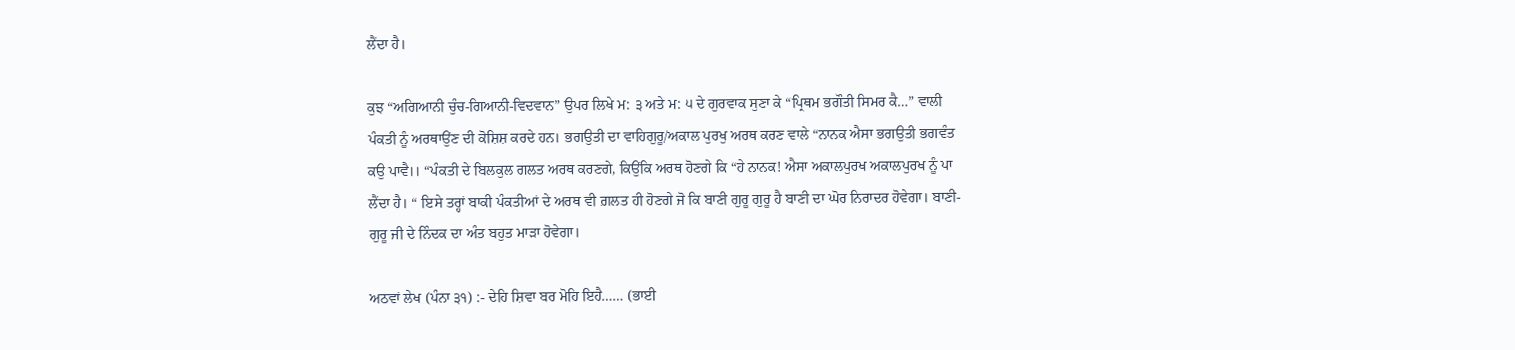ਲੈਂਦਾ ਹੈ।

ਕੁਝ “ਅਗਿਆਨੀ ਚੁੰਚ-ਗਿਆਨੀ-ਵਿਦਵਾਨ” ਉਪਰ ਲਿਖੇ ਮ: ੩ ਅਤੇ ਮ: ੫ ਦੇ ਗੁਰਵਾਕ ਸੁਣਾ ਕੇ “ਪ੍ਰਿਥਮ ਭਗੌਤੀ ਸਿਮਰ ਕੈ…” ਵਾਲੀ ਪੰਕਤੀ ਨੂੰ ਅਰਥਾਉਂਣ ਦੀ ਕੋਸ਼ਿਸ਼ ਕਰਦੇ ਹਨ। ਭਗਉਤੀ ਦਾ ਵਾਹਿਗੁਰੂ/ਅਕਾਲ ਪੁਰਖੁ ਅਰਥ ਕਰਣ ਵਾਲੇ “ਨਾਨਕ ਐਸਾ ਭਗਉਤੀ ਭਗਵੰਤ ਕਉ ਪਾਵੈ।। “ਪੰਕਤੀ ਦੇ ਬਿਲਕੁਲ ਗਲਤ ਅਰਥ ਕਰਣਗੇ, ਕਿਉਂਕਿ ਅਰਥ ਹੋਣਗੇ ਕਿ “ਹੇ ਨਾਨਕ! ਐਸਾ ਅਕਾਲਪੁਰਖ ਅਕਾਲਪੁਰਖ ਨੂੰ ਪਾ ਲੈਂਦਾ ਹੈ। “ ਇਸੇ ਤਰ੍ਹਾਂ ਬਾਕੀ ਪੰਕਤੀਆਂ ਦੇ ਅਰਥ ਵੀ ਗ਼ਲਤ ਹੀ ਹੋਣਗੇ ਜੋ ਕਿ ਬਾਣੀ ਗੁਰੂ ਗੁਰੂ ਹੈ ਬਾਣੀ ਦਾ ਘੋਰ ਨਿਰਾਦਰ ਹੋਵੇਗਾ। ਬਾਣੀ-ਗੁਰੂ ਜੀ ਦੇ ਨਿੰਦਕ ਦਾ ਅੰਤ ਬਹੁਤ ਮਾੜਾ ਹੋਵੇਗਾ।

ਅਠਵਾਂ ਲੇਖ (ਪੰਨਾ ੩੧) :- ਦੇਹਿ ਸ਼ਿਵਾ ਬਰ ਮੋਹਿ ਇਹੈ…… (ਭਾਈ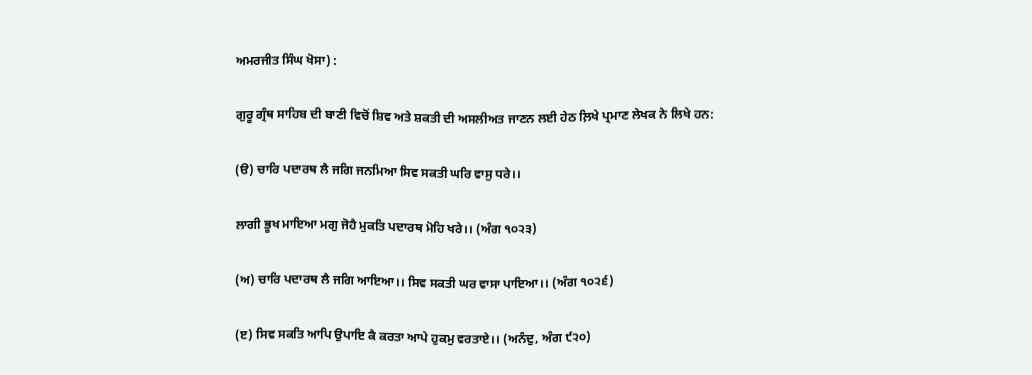ਅਮਰਜੀਤ ਸਿੰਘ ਖੋਸਾ) :

ਗੁਰੂ ਗ੍ਰੰਥ ਸਾਹਿਬ ਦੀ ਬਾਣੀ ਵਿਚੋਂ ਸ਼ਿਵ ਅਤੇ ਸ਼ਕਤੀ ਦੀ ਅਸਲੀਅਤ ਜਾਣਨ ਲਈ ਹੇਠ ਲ਼ਿਖੇ ਪ੍ਰਮਾਣ ਲੇਖਕ ਨੇ ਲਿਖੇ ਹਨ:

(ੳ) ਚਾਰਿ ਪਦਾਰਥ ਲੈ ਜਗਿ ਜਨਮਿਆ ਸਿਵ ਸਕਤੀ ਘਰਿ ਵਾਸੁ ਧਰੇ।।

ਲਾਗੀ ਭੂਖ ਮਾਇਆ ਮਗੁ ਜੋਹੈ ਮੁਕਤਿ ਪਦਾਰਥ ਮੋਹਿ ਖਰੇ।। (ਅੰਗ ੧੦੨੩)

(ਅ) ਚਾਰਿ ਪਦਾਰਥ ਲੈ ਜਗਿ ਆਇਆ।। ਸਿਵ ਸਕਤੀ ਘਰ ਵਾਸਾ ਪਾਇਆ।। (ਅੰਗ ੧੦੨੬)

(ੲ) ਸਿਵ ਸਕਤਿ ਆਪਿ ਉਪਾਇ ਕੈ ਕਰਤਾ ਆਪੇ ਹੁਕਮੁ ਵਰਤਾਏ।। (ਅਨੰਦੁ, ਅੰਗ ੯੨੦)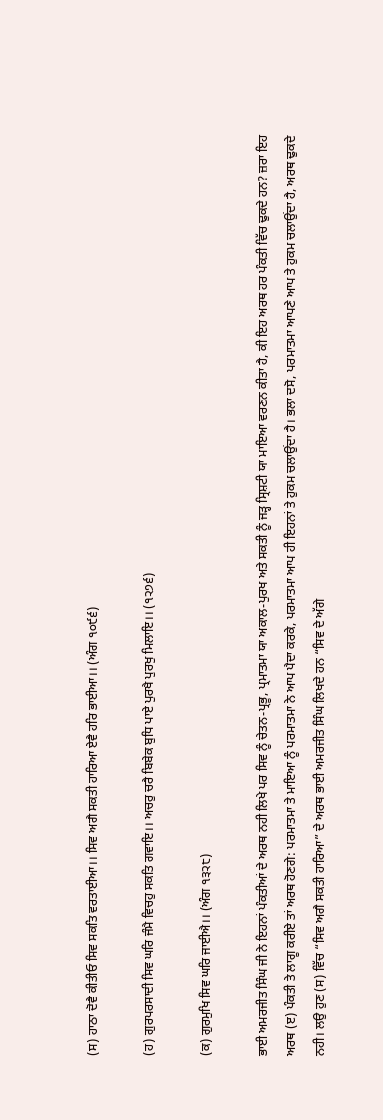(ਸ) ਹਾਠਾ ਦੋਵੈ ਕੀਤੀਓ ਸਿਵ ਸਕਤਿ ਵਰਤਾਈਆ।। ਸਿਵ ਅਗੈ ਸਕਤੀ ਹਾਰਿਆ ਏਵੈ ਹਰਿ ਭਾਈਆ।। (ਅੰਗ ੧੦੯੬)

(ਹ) ਗੁਰਪਰਸਾਦੀ ਸਿਵ ਘਰਿ ਜੰਮੈ ਵਿਚਹੁ ਸਕਤਿ ਗਵਾਇ।। ਅਚਰੁ ਚਰੈ ਬਿਬੇਕ ਬੁਧਿ ਪਾਏ ਪੁਰਖੈ ਪੁਰਖੁ ਮਿਲਾਇ।। (੧੨੭੬)

(ਕ) ਗੁਰਮੁਖਿ ਸਿਵ ਘਰਿ ਜਾਈਐ।। (ਅੰਗ ੧੩੨੮)

ਭਾਈ ਅਮਰਜੀਤ ਸਿੰਘ ਜੀ ਨੇ ਇਹਨਾਂ ਪੰਕਤੀਆਂ ਦੇ ਅਰਥ ਨਹੀ ਲਿਖੇ ਪਰ ਸਿਵ ਨੂੰ ਚੇਤਨ-ਪ੍ਰਭੂ, ਪ੍ਰਮਾਤਮਾ ਯਾ ਅਕਾਲ-ਪੁਰਖ ਅਤੇ ਸਕਤੀ ਨੂੰ ਜੜ੍ਹ ਸ੍ਰਿਸ਼ਟੀ ਯਾ ਮਾਇਆ ਵਰਣਨ ਕੀਤਾ ਹੈ, ਕੀ ਇਹ ਅਰਥ ਹਰ ਪੰਕਤੀ ਵਿੱਚ ਢੁਕਦੇ ਹਨ? ਜ਼ਰਾ ਇਹ ਅਰਥ (ੲ) ਪੰਕਤੀ ਤੇ ਲਾਗੂ ਕਰੀਏ ਤਾਂ ਅਰਥ ਹੋਣਗੇ: ਪਰਮਾਤਮਾ ਤੇ ਮਾਇਆ ਨੂੰ ਪਰਮਾਤਮਾ ਨੇ ਆਪ ਪੈਦਾ ਕਰਕੇ, ਪਰਮਾਤਮਾ ਆਪ ਹੀ ਇਹਨਾਂ ਤੇ ਹੁਕਮ ਚਲਾਉਂਦਾ ਹੈ। ਭਲਾ ਦਸੋ, ਪਰਮਾਤਮਾ ਆਪਣੇ ਆਪ ਤੇ ਹੁਕਮ ਚਲਾਉਂਦਾ ਹੈ, ਅਰਥ ਢੁਕਦੇ ਨਹੀ। ਲਉ ਹੁਣ (ਸ) ਵਿੱਚ “ਸਿਵ ਅਗੈ ਸਕਤੀ ਹਾਰਿਆ” ਦੇ ਅਰਥ ਭਾਈ ਅਮਰਜੀਤ ਸਿੰਘ ਲਿਖਦੇ ਹਨ “ਸਿਵ ਦੇ ਅੱਗੇ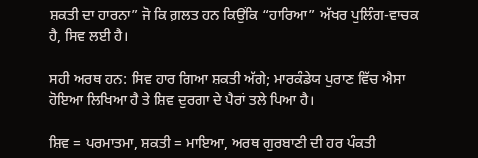ਸ਼ਕਤੀ ਦਾ ਹਾਰਨਾ” ਜੋ ਕਿ ਗ਼ਲਤ ਹਨ ਕਿਉਂਕਿ “ਹਾਰਿਆ” ਅੱਖਰ ਪੁਲਿੰਗ-ਵਾਚਕ ਹੈ, ਸਿਵ ਲਈ ਹੈ।

ਸਹੀ ਅਰਥ ਹਨ: ਸਿਵ ਹਾਰ ਗਿਆ ਸ਼ਕਤੀ ਅੱਗੇ; ਮਾਰਕੰਡੇਯ ਪੁਰਾਣ ਵਿੱਚ ਐਸਾ ਹੋਇਆ ਲਿਖਿਆ ਹੈ ਤੇ ਸ਼ਿਵ ਦੁਰਗਾ ਦੇ ਪੈਰਾਂ ਤਲੇ ਪਿਆ ਹੈ।

ਸ਼ਿਵ = ਪਰਮਾਤਮਾ, ਸ਼ਕਤੀ = ਮਾਇਆ, ਅਰਥ ਗੁਰਬਾਣੀ ਦੀ ਹਰ ਪੰਕਤੀ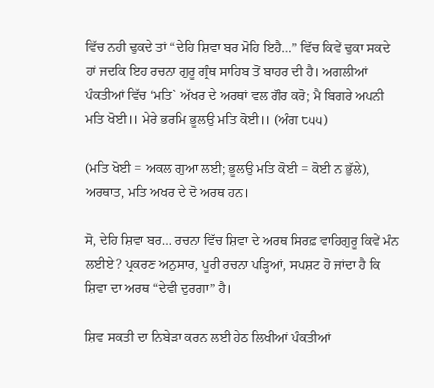ਵਿੱਚ ਨਹੀ ਢੁਕਦੇ ਤਾਂ “ਦੇਹਿ ਸ਼ਿਵਾ ਬਰ ਮੋਹਿ ਇਹੈ…” ਵਿੱਚ ਕਿਵੇਂ ਢੁਕਾ ਸਕਦੇ ਹਾਂ ਜਦਕਿ ਇਹ ਰਚਨਾ ਗੁਰੂ ਗ੍ਰੰਥ ਸਾਹਿਬ ਤੋਂ ਬਾਹਰ ਦੀ ਹੈ। ਅਗਲੀਆਂ ਪੰਕਤੀਆਂ ਵਿੱਚ ‘ਮਤਿ` ਅੱਖਰ ਦੇ ਅਰਥਾਂ ਵਲ ਗੌਰ ਕਰੋ; ਮੈ ਬਿਗਰੇ ਅਪਨੀ ਮਤਿ ਖੋਈ।। ਮੇਰੇ ਭਰਮਿ ਭੂਲਉ ਮਤਿ ਕੋਈ।। (ਅੰਗ ੮੫੫)

(ਮਤਿ ਖੋਈ = ਅਕਲ ਗੁਆ ਲਈ; ਭੂਲਉ ਮਤਿ ਕੋਈ = ਕੋਈ ਨ ਭੁੱਲੇ), ਅਰਥਾਤ, ਮਤਿ ਅਖਰ ਦੇ ਦੋ ਅਰਥ ਹਨ।

ਸੋ, ਦੇਹਿ ਸ਼ਿਵਾ ਬਰ… ਰਚਨਾ ਵਿੱਚ ਸ਼ਿਵਾ ਦੇ ਅਰਥ ਸਿਰਫ਼ ਵਾਹਿਗੁਰੂ ਕਿਵੇਂ ਮੰਨ ਲਈਏ? ਪ੍ਰਕਰਣ ਅਨੁਸਾਰ, ਪੂਰੀ ਰਚਨਾ ਪੜ੍ਹਿਆਂ, ਸਪਸ਼ਟ ਹੋ ਜਾਂਦਾ ਹੈ ਕਿ ਸ਼ਿਵਾ ਦਾ ਅਰਥ “ਦੇਵੀ ਦੁਰਗਾ” ਹੈ।

ਸ਼ਿਵ ਸਕਤੀ ਦਾ ਨਿਬੇੜਾ ਕਰਨ ਲਈ ਹੇਠ ਲਿਖੀਆਂ ਪੰਕਤੀਆਂ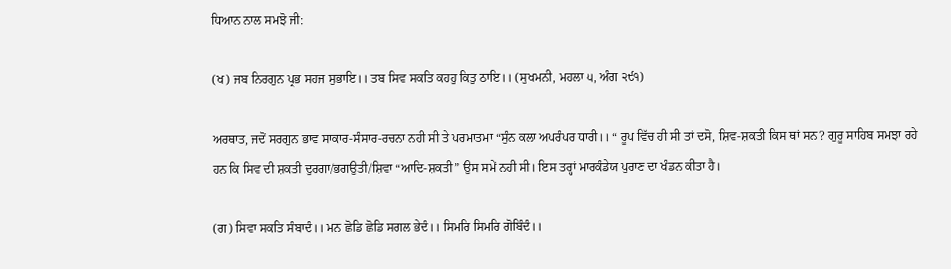ਧਿਆਨ ਨਾਲ ਸਮਝੋ ਜੀ:

(ਖ) ਜਬ ਨਿਰਗੁਨ ਪ੍ਰਭ ਸਹਜ ਸੁਭਾਇ।। ਤਬ ਸਿਵ ਸਕਤਿ ਕਹਹੁ ਕਿਤੁ ਠਾਇ।। (ਸੁਖਮਨੀ, ਮਹਲਾ ੫, ਅੰਗ ੨੯੧)

ਅਰਥਾਤ, ਜਦੋਂ ਸਰਗੁਨ ਭਾਵ ਸਾਕਾਰ-ਸੰਸਾਰ-ਰਚਨਾ ਨਹੀ ਸੀ ਤੇ ਪਰਮਾਤਮਾ “ਸੁੰਨ ਕਲਾ ਅਪਰੰਪਰ ਧਾਰੀ।। “ ਰੂਪ ਵਿੱਚ ਹੀ ਸੀ ਤਾਂ ਦਸੋ, ਸ਼ਿਵ-ਸ਼ਕਤੀ ਕਿਸ ਥਾਂ ਸਨ? ਗੁਰੂ ਸਾਹਿਬ ਸਮਝਾ ਰਹੇ ਹਨ ਕਿ ਸਿਵ ਦੀ ਸ਼ਕਤੀ ਦੁਰਗਾ/ਭਗਉਤੀ/ਸ਼ਿਵਾ “ਆਦਿ-ਸ਼ਕਤੀ” ਉਸ ਸਮੇਂ ਨਹੀ ਸੀ। ਇਸ ਤਰ੍ਹਾਂ ਮਾਰਕੰਡੇਯ ਪੁਰਾਣ ਦਾ ਖੰਡਨ ਕੀਤਾ ਹੈ।

(ਗ) ਸਿਵਾ ਸਕਤਿ ਸੰਬਾਦੰ।। ਮਨ ਛੋਡਿ ਛੋਡਿ ਸਗਲ ਭੇਦੰ।। ਸਿਮਰਿ ਸਿਮਰਿ ਗੋਬਿੰਦੰ।।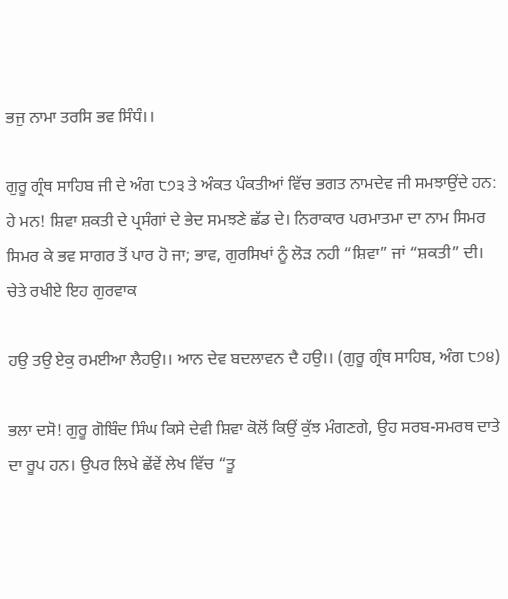ਭਜੁ ਨਾਮਾ ਤਰਸਿ ਭਵ ਸਿੰਧੰ।।

ਗੁਰੂ ਗ੍ਰੰਥ ਸਾਹਿਬ ਜੀ ਦੇ ਅੰਗ ੮੭੩ ਤੇ ਅੰਕਤ ਪੰਕਤੀਆਂ ਵਿੱਚ ਭਗਤ ਨਾਮਦੇਵ ਜੀ ਸਮਝਾਉਂਦੇ ਹਨ: ਹੇ ਮਨ! ਸ਼ਿਵਾ ਸ਼ਕਤੀ ਦੇ ਪ੍ਰਸੰਗਾਂ ਦੇ ਭੇਦ ਸਮਝਣੇ ਛੱਡ ਦੇ। ਨਿਰਾਕਾਰ ਪਰਮਾਤਮਾ ਦਾ ਨਾਮ ਸਿਮਰ ਸਿਮਰ ਕੇ ਭਵ ਸਾਗਰ ਤੋਂ ਪਾਰ ਹੋ ਜਾ; ਭਾਵ, ਗੁਰਸਿਖਾਂ ਨੂੰ ਲੋੜ ਨਹੀ “ਸ਼ਿਵਾ” ਜਾਂ “ਸ਼ਕਤੀ” ਦੀ। ਚੇਤੇ ਰਖੀਏ ਇਹ ਗੁਰਵਾਕ

ਹਉ ਤਉ ਏਕੁ ਰਮਈਆ ਲੈਹਉ।। ਆਨ ਦੇਵ ਬਦਲਾਵਨ ਦੈ ਹਉ।। (ਗੁਰੂ ਗ੍ਰੰਥ ਸਾਹਿਬ, ਅੰਗ ੮੭੪)

ਭਲਾ ਦਸੋ! ਗੁਰੂ ਗੋਬਿੰਦ ਸਿੰਘ ਕਿਸੇ ਦੇਵੀ ਸ਼ਿਵਾ ਕੋਲੋਂ ਕਿਉਂ ਕੁੱਝ ਮੰਗਣਗੇ, ਉਹ ਸਰਬ-ਸਮਰਥ ਦਾਤੇ ਦਾ ਰੂਪ ਹਨ। ਉਪਰ ਲਿਖੇ ਛੇਂਵੇਂ ਲੇਖ ਵਿੱਚ “ਤੂ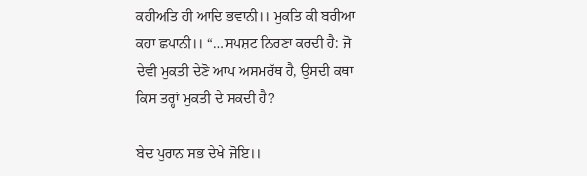ਕਹੀਅਤਿ ਹੀ ਆਦਿ ਭਵਾਨੀ।। ਮੁਕਤਿ ਕੀ ਬਰੀਆ ਕਹਾ ਛਪਾਨੀ।। “…ਸਪਸ਼ਟ ਨਿਰਣਾ ਕਰਦੀ ਹੈ: ਜੋ ਦੇਵੀ ਮੁਕਤੀ ਦੇਣੋ ਆਪ ਅਸਮਰੱਥ ਹੈ, ਉਸਦੀ ਕਥਾ ਕਿਸ ਤਰ੍ਹਾਂ ਮੁਕਤੀ ਦੇ ਸਕਦੀ ਹੈ?

ਬੇਦ ਪੁਰਾਨ ਸਭ ਦੇਖੇ ਜੋਇ।।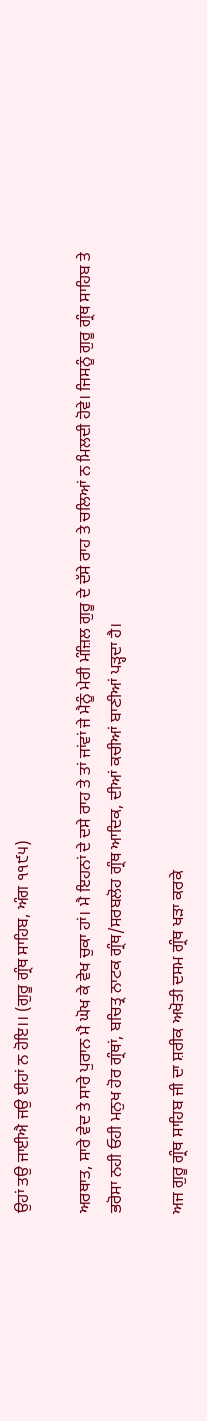ਉਹਾਂ ਤਉ ਜਾਈਐ ਜਉ ਈਹਾਂ ਨ ਹੋਇ।। (ਗੁਰੂ ਗ੍ਰੰਥ ਸਾਹਿਬ, ਅੰਗ ੧੧੯੫)

ਅਰਥਾਤ, ਸਾਰੇ ਵੇਦ ਤੇ ਸਾਰੇ ਪੁਰਾਨ ਮੈ ਘੋਖ ਕੇ ਵੇਖ ਚੁਕਾ ਹਾਂ। ਮੈ ਇਹਨਾਂ ਦੇ ਦਸੇ ਰਾਹ ਤੇ ਤਾਂ ਜਾਂਵਾਂ ਜੇ ਮੈਨੂੰ ਮੇਰੀ ਮੰਜ਼ਿਲ ਗੁਰੂ ਦੇ ਦੱਸੇ ਰਾਹ ਤੇ ਚਲਿਆਂ ਨ ਮਿਲਦੀ ਹੋਵੇ। ਜਿਸਨੂੰ ਗੁਰੂ ਗ੍ਰੰਥ ਸਾਹਿਬ ਤੇ ਭਰੋਸਾ ਨਹੀ ਓਹੀ ਮਨੁਖ ਹੋਰ ਗ੍ਰੰਥਾਂ, ਬਚਿਤ੍ਰ ਨਾਟਕ ਗ੍ਰੰਥ/ਸਰਬਲੋਹ ਗ੍ਰੰਥ ਆਦਿਕ, ਦੀਆਂ ਕਚੀਆਂ ਬਾਣੀਆਂ ਪੜ੍ਹਦਾ ਹੈ।

ਅਜ ਗੁਰੂ ਗ੍ਰੰਥ ਸਾਹਿਬ ਜੀ ਦਾ ਸ਼ਰੀਕ ਅਖੋਤੀ ਦਸਮ ਗ੍ਰੰਥ ਖੜਾ ਕਰਕੇ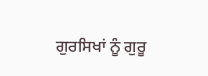ਗੁਰਸਿਖਾਂ ਨੂੰ ਗੁਰੂ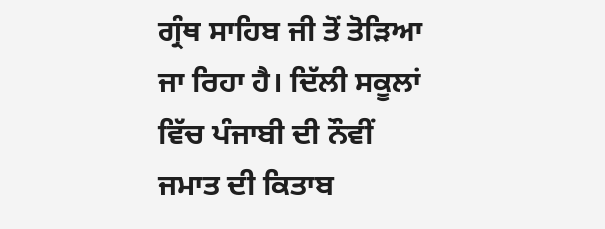ਗ੍ਰੰਥ ਸਾਹਿਬ ਜੀ ਤੋਂ ਤੋੜਿਆ ਜਾ ਰਿਹਾ ਹੈ। ਦਿੱਲੀ ਸਕੂਲਾਂ ਵਿੱਚ ਪੰਜਾਬੀ ਦੀ ਨੌਵੀਂ ਜਮਾਤ ਦੀ ਕਿਤਾਬ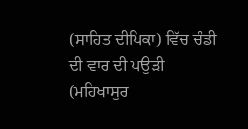(ਸਾਹਿਤ ਦੀਪਿਕਾ) ਵਿੱਚ ਚੰਡੀ ਦੀ ਵਾਰ ਦੀ ਪਉੜੀ (ਮਹਿਖਾਸੁਰ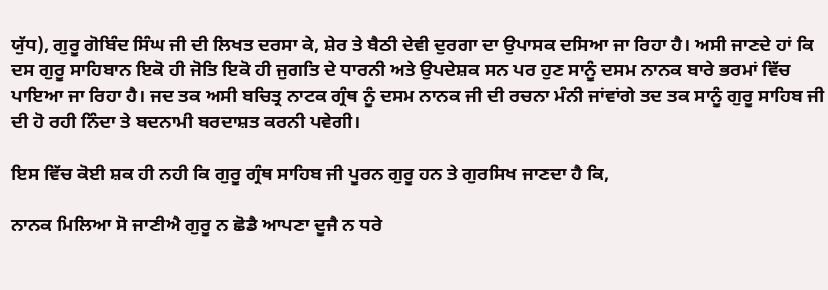ਯੁੱਧ), ਗੁਰੂ ਗੋਬਿੰਦ ਸਿੰਘ ਜੀ ਦੀ ਲਿਖਤ ਦਰਸਾ ਕੇ, ਸ਼ੇਰ ਤੇ ਬੈਠੀ ਦੇਵੀ ਦੁਰਗਾ ਦਾ ਉਪਾਸਕ ਦਸਿਆ ਜਾ ਰਿਹਾ ਹੈ। ਅਸੀ ਜਾਣਦੇ ਹਾਂ ਕਿ ਦਸ ਗੁਰੂ ਸਾਹਿਬਾਨ ਇਕੋ ਹੀ ਜੋਤਿ ਇਕੋ ਹੀ ਜੁਗਤਿ ਦੇ ਧਾਰਨੀ ਅਤੇ ਉਪਦੇਸ਼ਕ ਸਨ ਪਰ ਹੁਣ ਸਾਨੂੰ ਦਸਮ ਨਾਨਕ ਬਾਰੇ ਭਰਮਾਂ ਵਿੱਚ ਪਾਇਆ ਜਾ ਰਿਹਾ ਹੈ। ਜਦ ਤਕ ਅਸੀ ਬਚਿਤ੍ਰ ਨਾਟਕ ਗ੍ਰੰਥ ਨੂੰ ਦਸਮ ਨਾਨਕ ਜੀ ਦੀ ਰਚਨਾ ਮੰਨੀ ਜਾਂਵਾਂਗੇ ਤਦ ਤਕ ਸਾਨੂੰ ਗੁਰੂ ਸਾਹਿਬ ਜੀ ਦੀ ਹੋ ਰਹੀ ਨਿੰਦਾ ਤੇ ਬਦਨਾਮੀ ਬਰਦਾਸ਼ਤ ਕਰਨੀ ਪਵੇਗੀ।

ਇਸ ਵਿੱਚ ਕੋਈ ਸ਼ਕ ਹੀ ਨਹੀ ਕਿ ਗੁਰੂ ਗ੍ਰੰਥ ਸਾਹਿਬ ਜੀ ਪੂਰਨ ਗੁਰੂ ਹਨ ਤੇ ਗੁਰਸਿਖ ਜਾਣਦਾ ਹੈ ਕਿ,

ਨਾਨਕ ਮਿਲਿਆ ਸੋ ਜਾਣੀਐ ਗੁਰੂ ਨ ਛੋਡੈ ਆਪਣਾ ਦੂਜੈ ਨ ਧਰੇ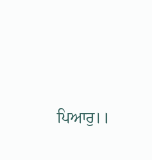ਪਿਆਰੁ।।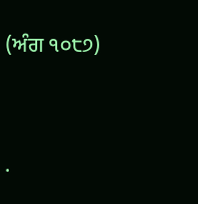(ਅੰਗ ੧੦੮੭)




.